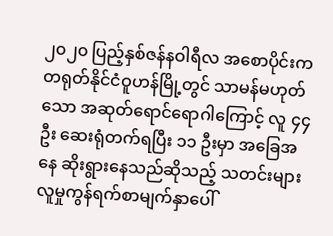၂၀၂၀ ပြည့်နှစ်ဇန်နဝါရီလ အစောပိုင်းက တရုတ်နိုင်ငံဝူဟန်မြို့တွင် သာမန်မဟုတ်သော အဆုတ်ရောင်ရောဂါကြောင့် လူ ၄၄ ဦး ဆေးရုံတက်ရပြီး ၁၁ ဦးမှာ အခြေအနေ ဆိုးရွားနေသည်ဆိုသည့် သတင်းများ လူမှုကွန်ရက်စာမျက်နှာပေါ်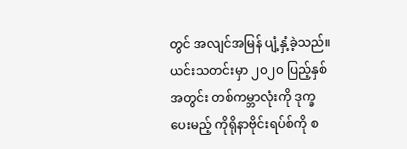တွင် အလျင်အမြန် ပျံ့နှံ့ခဲ့သည်။
ယင်းသတင်းမှာ ၂၀၂၀ ပြည့်နှစ်အတွင်း တစ်ကမ္ဘာလုံးကို ဒုက္ခပေးမည့် ကိုရိုနာဗိုင်းရပ်စ်ကို စ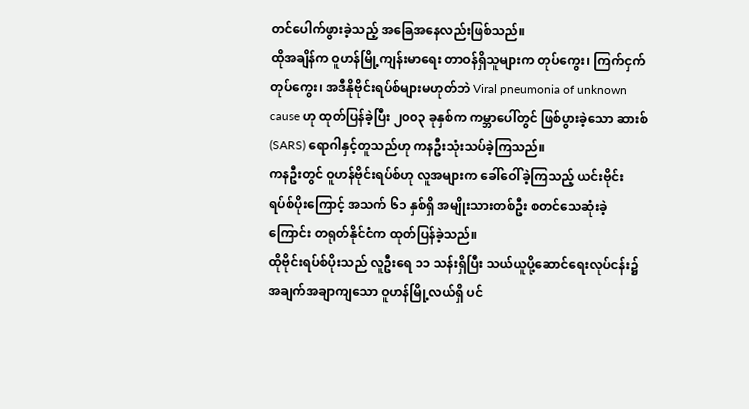တင်ပေါက်ဖွားခဲ့သည့် အခြေအနေလည်းဖြစ်သည်။
ထိုအချိန်က ဝူဟန်မြို့ကျန်းမာရေး တာဝန်ရှိသူများက တုပ်ကွေး၊ ကြက်ငှက်တုပ်ကွေး၊ အဒီနိုဗိုင်းရပ်စ်များမဟုတ်ဘဲ Viral pneumonia of unknown cause ဟု ထုတ်ပြန်ခဲ့ပြီး ၂၀၀၃ ခုနှစ်က ကမ္ဘာပေါ်တွင် ဖြစ်ပွားခဲ့သော ဆားစ် (SARS) ရောဂါနှင့်တူသည်ဟု ကနဦးသုံးသပ်ခဲ့ကြသည်။
ကနဦးတွင် ဝူဟန်ဗိုင်းရပ်စ်ဟု လူအများက ခေါ်ဝေါ်ခဲ့ကြသည့် ယင်းဗိုင်းရပ်စ်ပိုးကြောင့် အသက် ၆၁ နှစ်ရှိ အမျိုးသားတစ်ဦး စတင်သေဆုံးခဲ့ကြောင်း တရုတ်နိုင်ငံက ထုတ်ပြန်ခဲ့သည်။
ထိုဗိုင်းရပ်စ်ပိုးသည် လူဦးရေ ၁၁ သန်းရှိပြီး သယ်ယူပို့ဆောင်ရေးလုပ်ငန်း၌ အချက်အချာကျသော ဝူဟန်မြို့လယ်ရှိ ပင်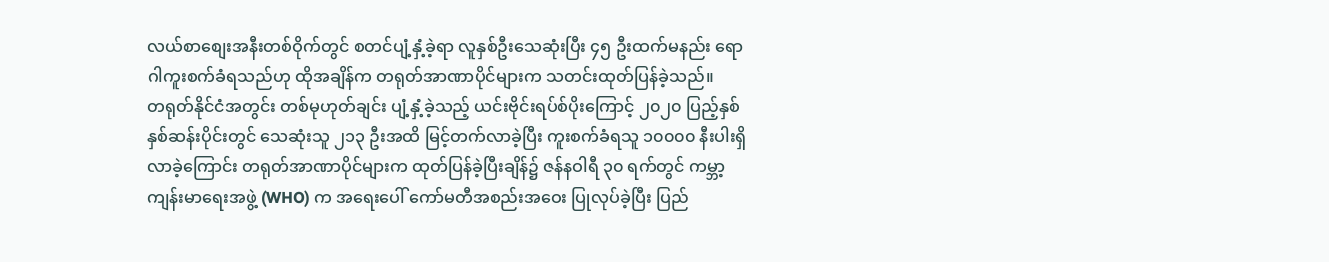လယ်စာစျေးအနီးတစ်ဝိုက်တွင် စတင်ပျံ့နှံ့ခဲ့ရာ လူနှစ်ဦးသေဆုံးပြီး ၄၅ ဦးထက်မနည်း ရောဂါကူးစက်ခံရသည်ဟု ထိုအချိန်က တရုတ်အာဏာပိုင်များက သတင်းထုတ်ပြန်ခဲ့သည်။
တရုတ်နိုင်ငံအတွင်း တစ်မုဟုတ်ချင်း ပျံ့နှံ့ခဲ့သည့် ယင်းဗိုင်းရပ်စ်ပိုးကြောင့် ၂၀၂၀ ပြည့်နှစ် နှစ်ဆန်းပိုင်းတွင် သေဆုံးသူ ၂၁၃ ဦးအထိ မြင့်တက်လာခဲ့ပြီး ကူးစက်ခံရသူ ၁၀၀၀၀ နီးပါးရှိလာခဲ့ကြောင်း တရုတ်အာဏာပိုင်များက ထုတ်ပြန်ခဲ့ပြီးချိန်၌ ဇန်နဝါရီ ၃၀ ရက်တွင် ကမ္ဘာ့ကျန်းမာရေးအဖွဲ့ (WHO) က အရေးပေါ် ကော်မတီအစည်းအဝေး ပြုလုပ်ခဲ့ပြီး ပြည်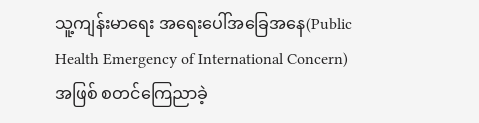သူ့ကျန်းမာရေး အရေးပေါ်အခြေအနေ(Public Health Emergency of International Concern) အဖြစ် စတင်ကြေညာခဲ့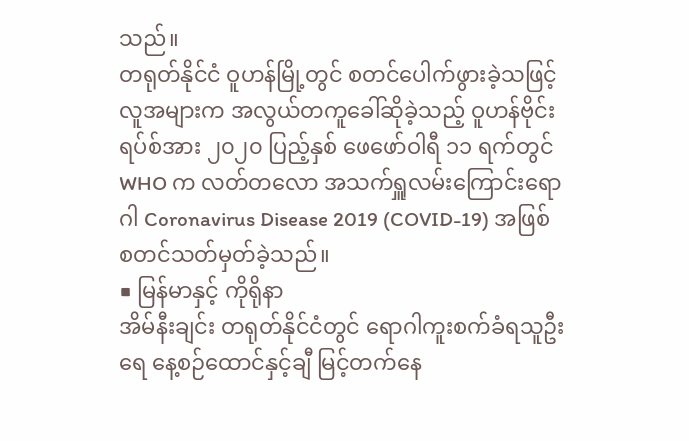သည်။
တရုတ်နိုင်ငံ ဝူဟန်မြို့တွင် စတင်ပေါက်ဖွားခဲ့သဖြင့် လူအများက အလွယ်တကူခေါ်ဆိုခဲ့သည့် ဝူဟန်ဗိုင်းရပ်စ်အား ၂၀၂၀ ပြည့်နှစ် ဖေဖော်ဝါရီ ၁၁ ရက်တွင် WHO က လတ်တလော အသက်ရှူလမ်းကြောင်းရောဂါ Coronavirus Disease 2019 (COVID-19) အဖြစ် စတင်သတ်မှတ်ခဲ့သည်။
■ မြန်မာနှင့် ကိုရိုနာ
အိမ်နီးချင်း တရုတ်နိုင်ငံတွင် ရောဂါကူးစက်ခံရသူဦးရေ နေ့စဉ်ထောင်နှင့်ချီ မြင့်တက်နေ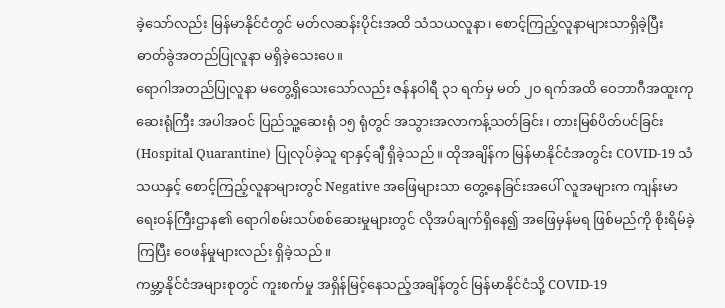ခဲ့သော်လည်း မြန်မာနိုင်ငံတွင် မတ်လဆန်းပိုင်းအထိ သံသယလူနာ၊ စောင့်ကြည့်လူနာများသာရှိခဲ့ပြီး ဓာတ်ခွဲအတည်ပြုလူနာ မရှိခဲ့သေးပေ။
ရောဂါအတည်ပြုလူနာ မတွေ့ရှိသေးသော်လည်း ဇန်နဝါရီ ၃၁ ရက်မှ မတ် ၂၀ ရက်အထိ ဝေဘာဂီအထူးကုဆေးရုံကြီး အပါအဝင် ပြည်သူ့ဆေးရုံ ၁၅ ရုံတွင် အသွားအလာကန့်သတ်ခြင်း၊ တားမြစ်ပိတ်ပင်ခြင်း (Hospital Quarantine) ပြုလုပ်ခဲ့သူ ရာနှင့်ချီ ရှိခဲ့သည်။ ထိုအချိန်က မြန်မာနိုင်ငံအတွင်း COVID-19 သံသယနှင့် စောင့်ကြည့်လူနာများတွင် Negative အဖြေများသာ တွေ့နေခြင်းအပေါ် လူအများက ကျန်းမာရေးဝန်ကြီးဌာန၏ ရောဂါစမ်းသပ်စစ်ဆေးမှုများတွင် လိုအပ်ချက်ရှိနေ၍ အဖြေမှန်မရ ဖြစ်မည်ကို စိုးရိမ်ခဲ့ကြပြီး ဝေဖန်မှုများလည်း ရှိခဲ့သည်။
ကမ္ဘာ့နိုင်ငံအများစုတွင် ကူးစက်မှု အရှိန်မြင့်နေသည့်အချိန်တွင် မြန်မာနိုင်ငံသို့ COVID-19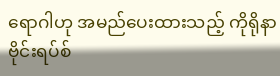ရောဂါဟု အမည်ပေးထားသည့် ကိုရိုနာဗိုင်းရပ်စ်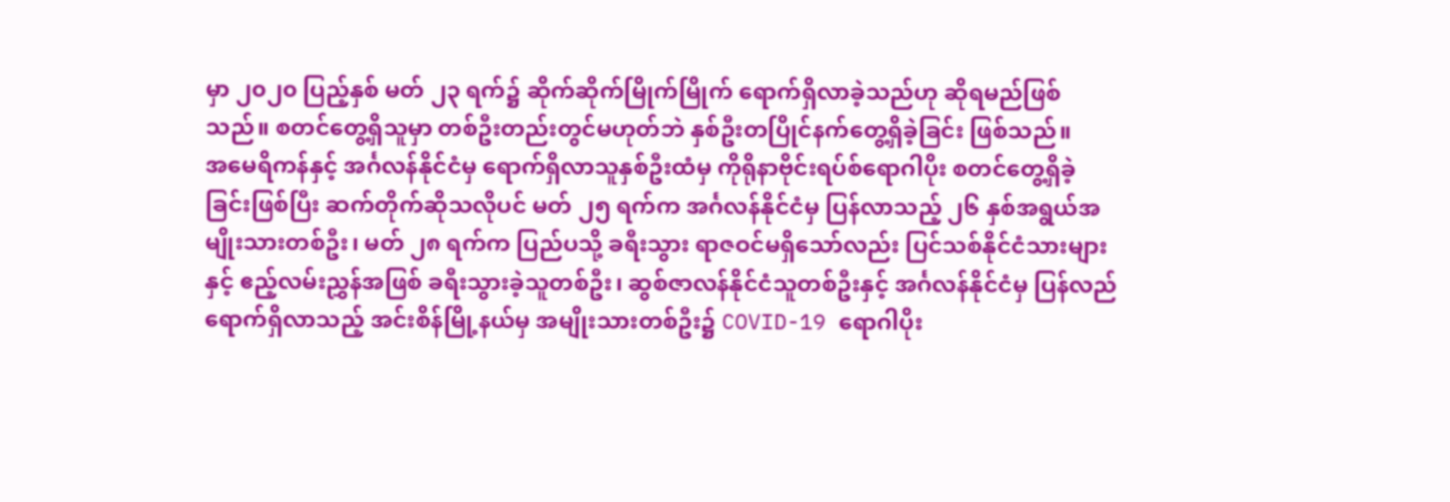မှာ ၂၀၂၀ ပြည့်နှစ် မတ် ၂၃ ရက်၌ ဆိုက်ဆိုက်မြိုက်မြိုက် ရောက်ရှိလာခဲ့သည်ဟု ဆိုရမည်ဖြစ်သည်။ စတင်တွေ့ရှိသူမှာ တစ်ဦးတည်းတွင်မဟုတ်ဘဲ နှစ်ဦးတပြိုင်နက်တွေ့ရှိခဲ့ခြင်း ဖြစ်သည်။
အမေရိကန်နှင့် အင်္ဂလန်နိုင်ငံမှ ရောက်ရှိလာသူနှစ်ဦးထံမှ ကိုရိုနာဗိုင်းရပ်စ်ရောဂါပိုး စတင်တွေ့ရှိခဲ့ခြင်းဖြစ်ပြီး ဆက်တိုက်ဆိုသလိုပင် မတ် ၂၅ ရက်က အင်္ဂလန်နိုင်ငံမှ ပြန်လာသည့် ၂၆ နှစ်အရွယ်အမျိုးသားတစ်ဦး၊ မတ် ၂၈ ရက်က ပြည်ပသို့ ခရီးသွား ရာဇဝင်မရှိသော်လည်း ပြင်သစ်နိုင်ငံသားများနှင့် ဧည့်လမ်းညွှန်အဖြစ် ခရီးသွားခဲ့သူတစ်ဦး၊ ဆွစ်ဇာလန်နိုင်ငံသူတစ်ဦးနှင့် အင်္ဂလန်နိုင်ငံမှ ပြန်လည်ရောက်ရှိလာသည့် အင်းစိန်မြို့နယ်မှ အမျိုးသားတစ်ဦး၌ COVID-19 ရောဂါပိုး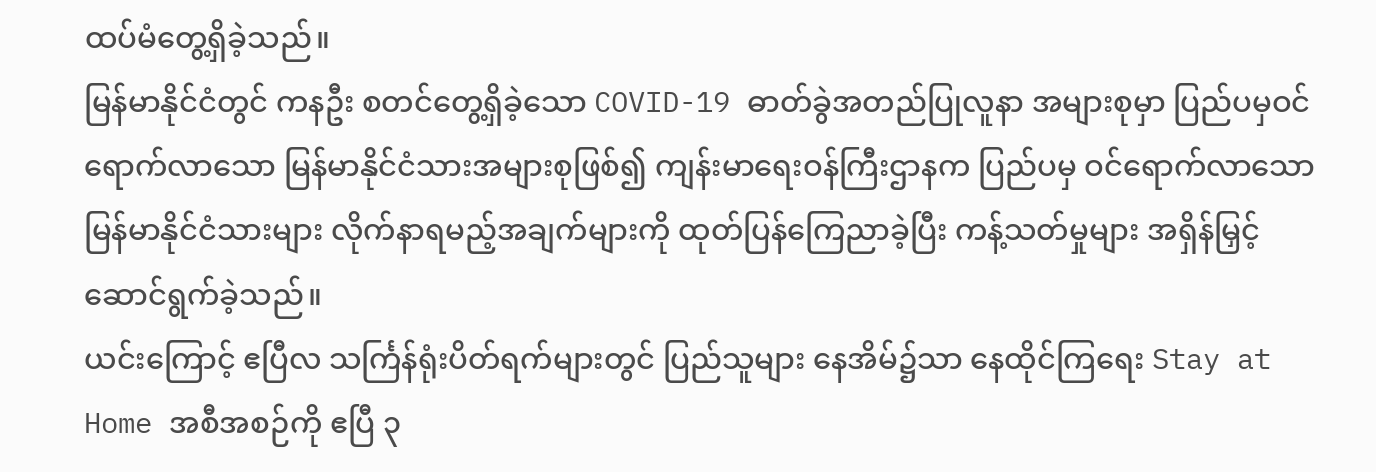ထပ်မံတွေ့ရှိခဲ့သည်။
မြန်မာနိုင်ငံတွင် ကနဦး စတင်တွေ့ရှိခဲ့သော COVID-19 ဓာတ်ခွဲအတည်ပြုလူနာ အများစုမှာ ပြည်ပမှဝင်ရောက်လာသော မြန်မာနိုင်ငံသားအများစုဖြစ်၍ ကျန်းမာရေးဝန်ကြီးဌာနက ပြည်ပမှ ဝင်ရောက်လာသော မြန်မာနိုင်ငံသားများ လိုက်နာရမည့်အချက်များကို ထုတ်ပြန်ကြေညာခဲ့ပြီး ကန့်သတ်မှုများ အရှိန်မြှင့်ဆောင်ရွက်ခဲ့သည်။
ယင်းကြောင့် ဧပြီလ သင်္ကြန်ရုံးပိတ်ရက်များတွင် ပြည်သူများ နေအိမ်၌သာ နေထိုင်ကြရေး Stay at Home အစီအစဉ်ကို ဧပြီ ၃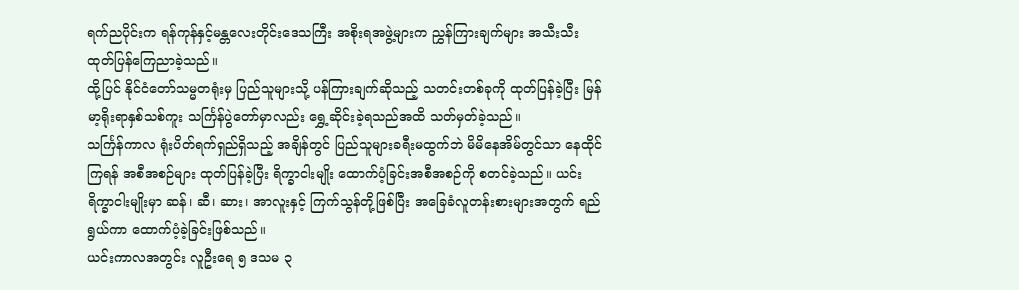ရက်ညပိုင်းက ရန်ကုန်နှင့်မန္တလေးတိုင်းဒေသကြီး အစိုးရအဖွဲ့များက ညွှန်ကြားချက်များ အသီးသီးထုတ်ပြန်ကြေညာခဲ့သည်။
ထို့ပြင် နိုင်ငံတော်သမ္မတရုံးမှ ပြည်သူများသို့ ပန်ကြားချက်ဆိုသည့် သတင်းတစ်ခုကို ထုတ်ပြန်ခဲ့ပြီး မြန်မာ့ရိုးရာနှစ်သစ်ကူး သင်္ကြန်ပွဲတော်မှာလည်း ရွှေ့ဆိုင်းခဲ့ရသည်အထိ သတ်မှတ်ခဲ့သည်။
သင်္ကြန်ကာလ ရုံးပိတ်ရက်ရှည်ရှိသည့် အချိန်တွင် ပြည်သူများခရီးမထွက်ဘဲ မိမိနေအိမ်တွင်သာ နေထိုင်ကြရန် အစီအစဉ်များ ထုတ်ပြန်ခဲ့ပြီး ရိက္ခာငါးမျိုး ထောက်ပံ့ခြင်းအစီအစဉ်ကို စတင်ခဲ့သည်။ ယင်းရိက္ခာငါးမျိုးမှာ ဆန်၊ ဆီ၊ ဆား၊ အာလူးနှင့် ကြက်သွန်တို့ဖြစ်ပြီး အခြေခံလူတန်းစားများအတွက် ရည်ရွယ်ကာ ထောက်ပံ့ခဲ့ခြင်းဖြစ်သည်။
ယင်းကာလအတွင်း လူဦးရေ ၅ ဒသမ ၃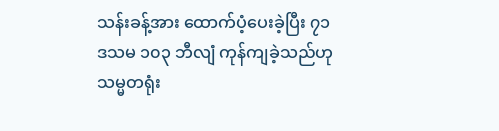သန်းခန့်အား ထောက်ပံ့ပေးခဲ့ပြီး ၇၁ ဒသမ ၁၀၃ ဘီလျံ ကုန်ကျခဲ့သည်ဟု သမ္မတရုံး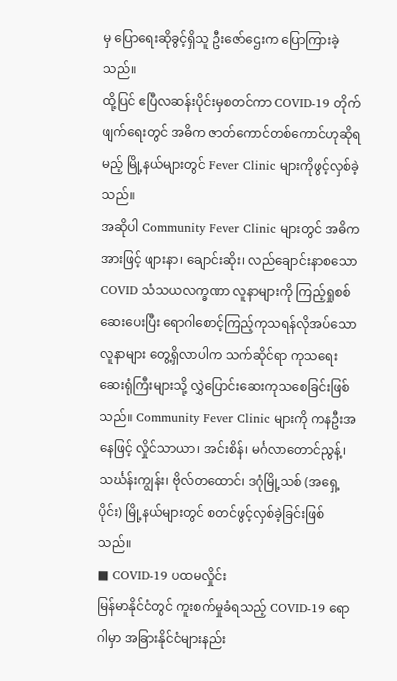မှ ပြောရေးဆိုခွင့်ရှိသူ ဦးဇော်ဌေးက ပြောကြားခဲ့သည်။
ထို့ပြင် ဧပြီလဆန်းပိုင်းမှစတင်ကာ COVID-19 တိုက်ဖျက်ရေးတွင် အဓိက ဇာတ်ကောင်တစ်ကောင်ဟုဆိုရမည့် မြို့နယ်များတွင် Fever Clinic များကိုဖွင့်လှစ်ခဲ့သည်။
အဆိုပါ Community Fever Clinic များတွင် အဓိကအားဖြင့် ဖျားနာ၊ ချောင်းဆိုး၊ လည်ချောင်းနာစသော COVID သံသယလက္ခဏာ လူနာများကို ကြည့်ရှုစစ်ဆေးပေးပြီး ရောဂါစောင့်ကြည့်ကုသရန်လိုအပ်သော လူနာများ တွေ့ရှိလာပါက သက်ဆိုင်ရာ ကုသရေးဆေးရုံကြီးများသို့ လွှဲပြောင်းဆေးကုသစေခြင်းဖြစ်သည်။ Community Fever Clinic များကို ကနဦးအနေဖြင့် လှိုင်သာယာ၊ အင်းစိန်၊ မင်္ဂလာတောင်ညွန့်၊ သင်္ဃန်းကျွန်း၊ ဗိုလ်တထောင်၊ ဒဂုံမြို့သစ် (အရှေ့ပိုင်း) မြို့နယ်များတွင် စတင်ဖွင့်လှစ်ခဲ့ခြင်းဖြစ်သည်။
■ COVID-19 ပထမလှိုင်း
မြန်မာနိုင်ငံတွင် ကူးစက်မှုခံရသည့် COVID-19 ရောဂါမှာ အခြားနိုင်ငံများနည်း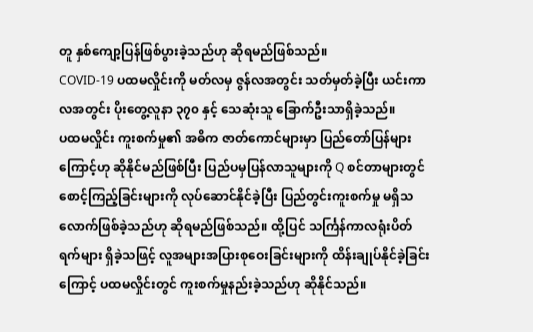တူ နှစ်ကျော့ပြန်ဖြစ်ပွားခဲ့သည်ဟု ဆိုရမည်ဖြစ်သည်။
COVID-19 ပထမလှိုင်းကို မတ်လမှ ဇွန်လအတွင်း သတ်မှတ်ခဲ့ပြီး ယင်းကာလအတွင်း ပိုးတွေ့လူနာ ၃၇၀ နှင့် သေဆုံးသူ ခြောက်ဦးသာရှိခဲ့သည်။
ပထမလှိုင်း ကူးစက်မှု၏ အဓိက ဇာတ်ကောင်များမှာ ပြည်တော်ပြန်များကြောင့်ဟု ဆိုနိုင်မည်ဖြစ်ပြီး ပြည်ပမှပြန်လာသူများကို Q စင်တာများတွင် စောင့်ကြည့်ခြင်းများကို လုပ်ဆောင်နိုင်ခဲ့ပြီး ပြည်တွင်းကူးစက်မှု မရှိသလောက်ဖြစ်ခဲ့သည်ဟု ဆိုရမည်ဖြစ်သည်။ ထို့ပြင် သင်္ကြန်ကာလရုံးပိတ်ရက်များ ရှိခဲ့သဖြင့် လူအများအပြားစုဝေးခြင်းများကို ထိန်းချုပ်နိုင်ခဲ့ခြင်းကြောင့် ပထမလှိုင်းတွင် ကူးစက်မှုနည်းခဲ့သည်ဟု ဆိုနိုင်သည်။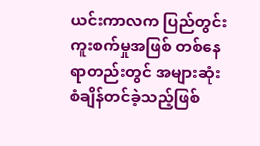ယင်းကာလက ပြည်တွင်းကူးစက်မှုအဖြစ် တစ်နေရာတည်းတွင် အများဆုံးစံချိန်တင်ခဲ့သည့်ဖြစ်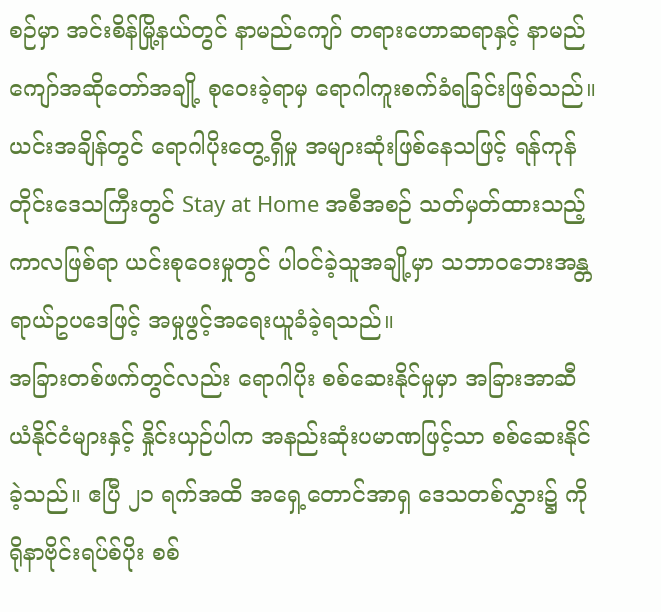စဉ်မှာ အင်းစိန်မြို့နယ်တွင် နာမည်ကျော် တရားဟောဆရာနှင့် နာမည်ကျော်အဆိုတော်အချို့ စုဝေးခဲ့ရာမှ ရောဂါကူးစက်ခံရခြင်းဖြစ်သည်။ ယင်းအချိန်တွင် ရောဂါပိုးတွေ့ရှိမှု အများဆုံးဖြစ်နေသဖြင့် ရန်ကုန်တိုင်းဒေသကြီးတွင် Stay at Home အစီအစဉ် သတ်မှတ်ထားသည့်ကာလဖြစ်ရာ ယင်းစုဝေးမှုတွင် ပါဝင်ခဲ့သူအချို့မှာ သဘာဝဘေးအန္တရာယ်ဥပဒေဖြင့် အမှုဖွင့်အရေးယူခံခဲ့ရသည်။
အခြားတစ်ဖက်တွင်လည်း ရောဂါပိုး စစ်ဆေးနိုင်မှုမှာ အခြားအာဆီယံနိုင်ငံများနှင့် နှိုင်းယှဉ်ပါက အနည်းဆုံးပမာဏဖြင့်သာ စစ်ဆေးနိုင်ခဲ့သည်။ ဧပြီ ၂၁ ရက်အထိ အရှေ့တောင်အာရှ ဒေသတစ်လွှား၌ ကိုရိုနာဗိုင်းရပ်စ်ပိုး စစ်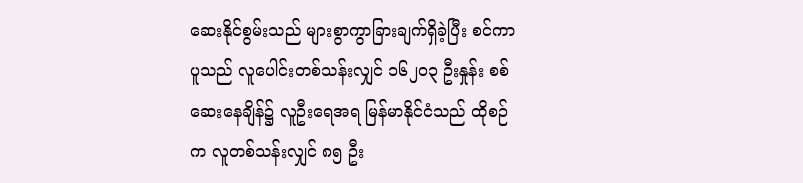ဆေးနိုင်စွမ်းသည် များစွာကွာခြားချက်ရှိခဲ့ပြီး စင်ကာပူသည် လူပေါင်းတစ်သန်းလျှင် ၁၆၂၀၃ ဦးနှုန်း စစ်ဆေးနေချိန်၌ လူဦးရေအရ မြန်မာနိုင်ငံသည် ထိုစဉ်က လူတစ်သန်းလျှင် ၈၅ ဦး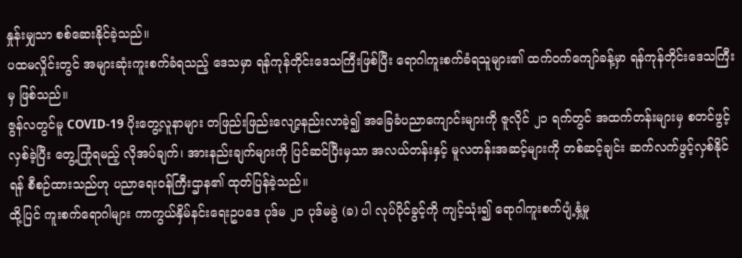နှုန်းမျှသာ စစ်ဆေးနိုင်ခဲ့သည်။
ပထမလှိုင်းတွင် အများဆုံးကူးစက်ခံရသည့် ဒေသမှာ ရန်ကုန်တိုင်းဒေသကြီးဖြစ်ပြီး ရောဂါကူးစက်ခံရသူများ၏ ထက်ဝက်ကျော်ခန့်မှာ ရန်ကုန်တိုင်းဒေသကြီးမှ ဖြစ်သည်။
ဇွန်လတွင်မူ COVID-19 ပိုးတွေ့လူနာများ တဖြည်းဖြည်းလျော့နည်းလာခဲ့၍ အခြေခံပညာကျောင်းများကို ဇူလိုင် ၂၁ ရက်တွင် အထက်တန်းများမှ စတင်ဖွင့်လှစ်ခဲ့ပြီး တွေ့ကြုံရမည့် လိုအပ်ချက်၊ အားနည်းချက်များကို ပြင်ဆင်ပြီးမှသာ အလယ်တန်းနှင့် မူလတန်းအဆင့်များကို တစ်ဆင့်ချင်း ဆက်လက်ဖွင့်လှစ်နိုင်ရန် စီစဉ်ထားသည်ဟု ပညာရေးဝန်ကြီးဌာန၏ ထုတ်ပြန်ခဲ့သည်။
ထို့ပြင် ကူးစက်ရောဂါများ ကာကွယ်နှိမ်နင်းရေးဥပဒေ ပုဒ်မ ၂၁ ပုဒ်မခွဲ (ခ) ပါ လုပ်ပိုင်ခွင့်ကို ကျင့်သုံး၍ ရောဂါကူးစက်ပျံ့နှံ့မှု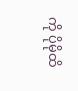ကို ပိုမိုထိ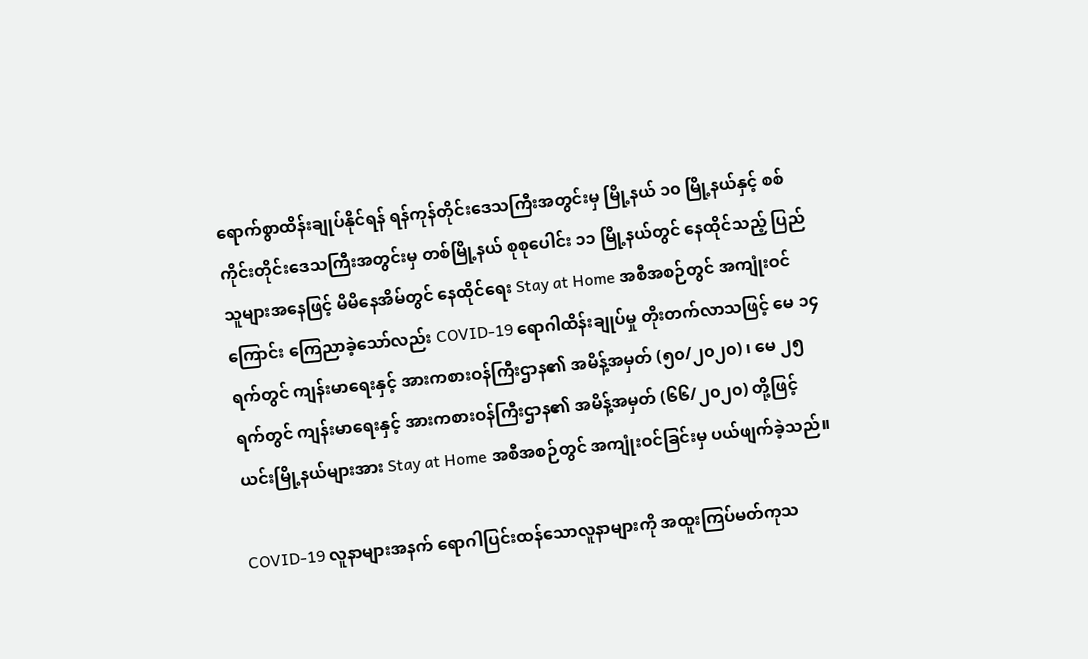ရောက်စွာထိန်းချုပ်နိုင်ရန် ရန်ကုန်တိုင်းဒေသကြီးအတွင်းမှ မြို့နယ် ၁၀ မြို့နယ်နှင့် စစ်ကိုင်းတိုင်းဒေသကြီးအတွင်းမှ တစ်မြို့နယ် စုစုပေါင်း ၁၁ မြို့နယ်တွင် နေထိုင်သည့် ပြည်သူများအနေဖြင့် မိမိနေအိမ်တွင် နေထိုင်ရေး Stay at Home အစီအစဉ်တွင် အကျုံးဝင်ကြောင်း ကြေညာခဲ့သော်လည်း COVID-19 ရောဂါထိန်းချုပ်မှု တိုးတက်လာသဖြင့် မေ ၁၄ ရက်တွင် ကျန်းမာရေးနှင့် အားကစားဝန်ကြီးဌာန၏ အမိန့်အမှတ် (၅၀/၂၀၂၀) ၊ မေ ၂၅ ရက်တွင် ကျန်းမာရေးနှင့် အားကစားဝန်ကြီးဌာန၏ အမိန့်အမှတ် (၆၆/၂၀၂၀) တို့ဖြင့် ယင်းမြို့နယ်များအား Stay at Home အစီအစဉ်တွင် အကျုံးဝင်ခြင်းမှ ပယ်ဖျက်ခဲ့သည်။

COVID-19 လူနာများအနက် ရောဂါပြင်းထန်သောလူနာများကို အထူးကြပ်မတ်ကုသ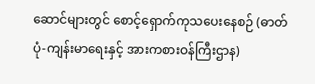ဆောင်များတွင် စောင့်ရှောက်ကုသပေးနေစဉ် (ဓာတ်ပုံ-ကျန်းမာရေးနှင့် အားကစားဝန်ကြီးဌာန)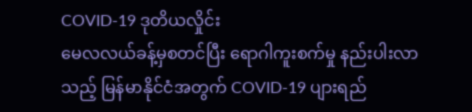COVID-19 ဒုတိယလှိုင်း
မေလလယ်ခန့်မှစတင်ပြီး ရောဂါကူးစက်မှု နည်းပါးလာသည့် မြန်မာနိုင်ငံအတွက် COVID-19 ပျားရည်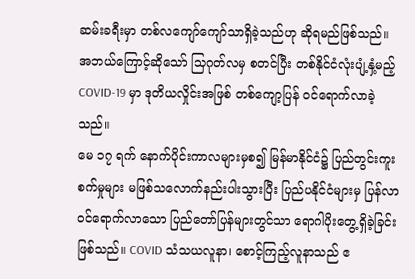ဆမ်းခရီးမှာ တစ်လကျော်ကျော်သာရှိခဲ့သည်ဟု ဆိုရမည်ဖြစ်သည်။ အဘယ်ကြောင့်ဆိုသော် သြဂုတ်လမှ စတင်ပြီး တစ်နိုင်ငံလုံးပျံ့နှံ့မည့် COVID-19 မှာ ဒုတိယလှိုင်းအဖြစ် တစ်ကျော့ပြန် ဝင်ရောက်လာခဲ့သည်။
မေ ၁၇ ရက် နောက်ပိုင်းကာလများမှစ၍ မြန်မာနိုင်ငံ၌ ပြည်တွင်းကူးစက်မှုများ မဖြစ်သလောက်နည်းပါးသွားပြီး ပြည်ပနိုင်ငံများမှ ပြန်လာဝင်ရောက်လာသော ပြည်တော်ပြန်များတွင်သာ ရောဂါပိုးတွေ့ရှိခဲ့ခြင်း ဖြစ်သည်။ COVID သံသယလူနာ၊ စောင့်ကြည့်လူနာသည် ဧ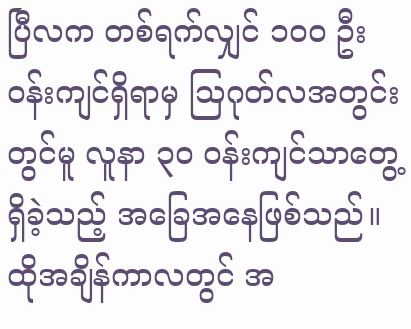ပြီလက တစ်ရက်လျှင် ၁၀၀ ဦးဝန်းကျင်ရှိရာမှ သြဂုတ်လအတွင်းတွင်မူ လူနာ ၃၀ ဝန်းကျင်သာတွေ့ရှိခဲ့သည့် အခြေအနေဖြစ်သည်။
ထိုအချိန်ကာလတွင် အ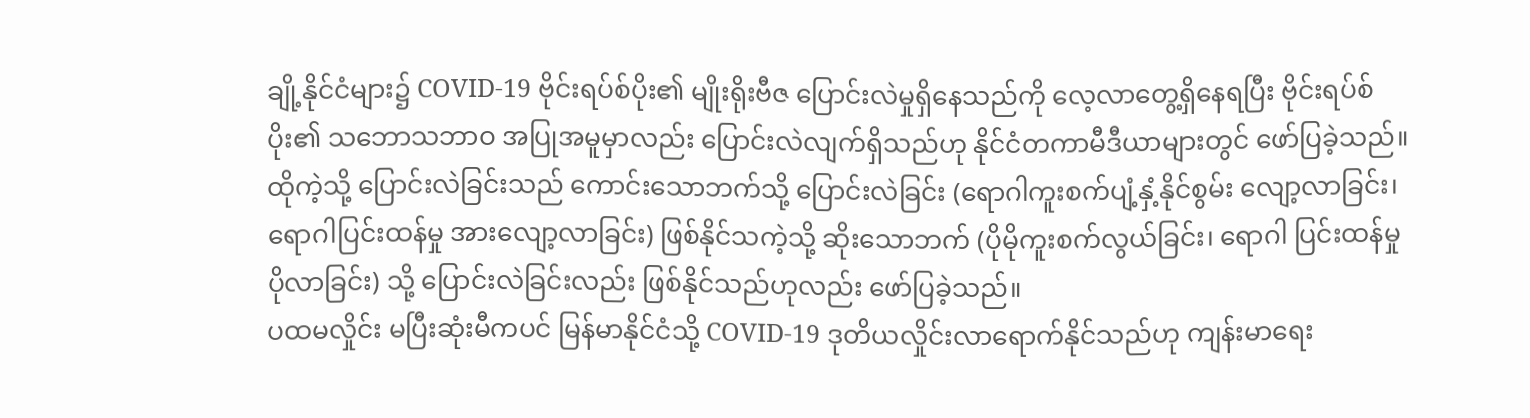ချို့နိုင်ငံများ၌ COVID-19 ဗိုင်းရပ်စ်ပိုး၏ မျိုးရိုးဗီဇ ပြောင်းလဲမှုရှိနေသည်ကို လေ့လာတွေ့ရှိနေရပြီး ဗိုင်းရပ်စ်ပိုး၏ သဘောသဘာဝ အပြုအမူမှာလည်း ပြောင်းလဲလျက်ရှိသည်ဟု နိုင်ငံတကာမီဒီယာများတွင် ဖော်ပြခဲ့သည်။ ထိုကဲ့သို့ ပြောင်းလဲခြင်းသည် ကောင်းသောဘက်သို့ ပြောင်းလဲခြင်း (ရောဂါကူးစက်ပျံ့နှံ့နိုင်စွမ်း လျော့လာခြင်း၊ ရောဂါပြင်းထန်မှု အားလျော့လာခြင်း) ဖြစ်နိုင်သကဲ့သို့ ဆိုးသောဘက် (ပိုမိုကူးစက်လွယ်ခြင်း၊ ရောဂါ ပြင်းထန်မှုပိုလာခြင်း) သို့ ပြောင်းလဲခြင်းလည်း ဖြစ်နိုင်သည်ဟုလည်း ဖော်ပြခဲ့သည်။
ပထမလှိုင်း မပြီးဆုံးမီကပင် မြန်မာနိုင်ငံသို့ COVID-19 ဒုတိယလှိုင်းလာရောက်နိုင်သည်ဟု ကျန်းမာရေး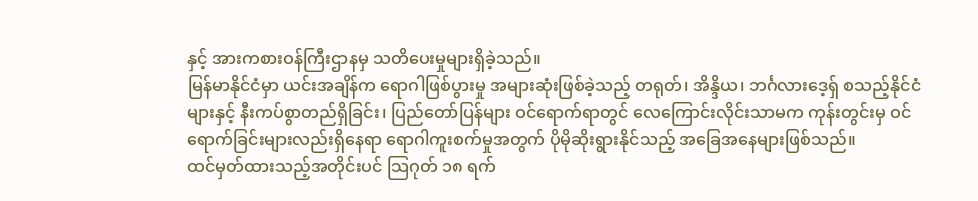နှင့် အားကစားဝန်ကြီးဌာနမှ သတိပေးမှုများရှိခဲ့သည်။
မြန်မာနိုင်ငံမှာ ယင်းအချိန်က ရောဂါဖြစ်ပွားမှု အများဆုံးဖြစ်ခဲ့သည့် တရုတ်၊ အိန္ဒိယ၊ ဘင်္ဂလားဒေ့ရှ် စသည့်နိုင်ငံများနှင့် နီးကပ်စွာတည်ရှိခြင်း၊ ပြည်တော်ပြန်များ ဝင်ရောက်ရာတွင် လေကြောင်းလိုင်းသာမက ကုန်းတွင်းမှ ဝင်ရောက်ခြင်းများလည်းရှိနေရာ ရောဂါကူးစက်မှုအတွက် ပိုမိုဆိုးရွားနိုင်သည့် အခြေအနေများဖြစ်သည်။
ထင်မှတ်ထားသည့်အတိုင်းပင် သြဂုတ် ၁၈ ရက်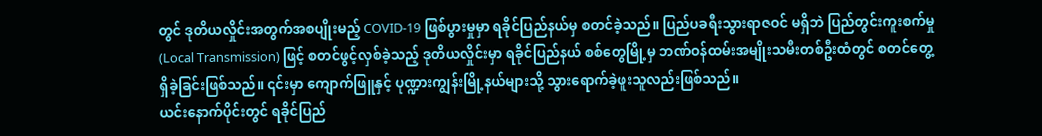တွင် ဒုတိယလှိုင်းအတွက်အစပျိုးမည့် COVID-19 ဖြစ်ပွားမှုမှာ ရခိုင်ပြည်နယ်မှ စတင်ခဲ့သည်။ ပြည်ပခရီးသွားရာဇဝင် မရှိဘဲ ပြည်တွင်းကူးစက်မှု (Local Transmission) ဖြင့် စတင်ဖွင့်လှစ်ခဲ့သည့် ဒုတိယလှိုင်းမှာ ရခိုင်ပြည်နယ် စစ်တွေမြို့မှ ဘဏ်ဝန်ထမ်းအမျိုးသမီးတစ်ဦးထံတွင် စတင်တွေ့ရှိခဲ့ခြင်းဖြစ်သည်။ ၎င်းမှာ ကျောက်ဖြူနှင့် ပုဏ္ဍားကျွန်းမြို့နယ်များသို့ သွားရောက်ခဲ့ဖူးသူလည်းဖြစ်သည်။
ယင်းနောက်ပိုင်းတွင် ရခိုင်ပြည်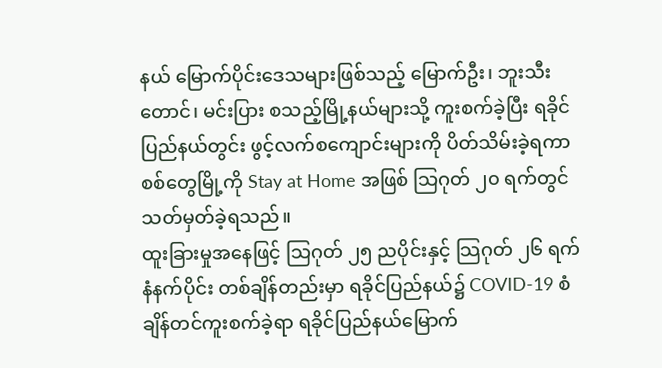နယ် မြောက်ပိုင်းဒေသများဖြစ်သည့် မြောက်ဦး၊ ဘူးသီးတောင်၊ မင်းပြား စသည့်မြို့နယ်များသို့ ကူးစက်ခဲ့ပြီး ရခိုင်ပြည်နယ်တွင်း ဖွင့်လက်စကျောင်းများကို ပိတ်သိမ်းခဲ့ရကာ စစ်တွေမြို့ကို Stay at Home အဖြစ် သြဂုတ် ၂၀ ရက်တွင် သတ်မှတ်ခဲ့ရသည်။
ထူးခြားမှုအနေဖြင့် သြဂုတ် ၂၅ ညပိုင်းနှင့် သြဂုတ် ၂၆ ရက် နံနက်ပိုင်း တစ်ချိန်တည်းမှာ ရခိုင်ပြည်နယ်၌ COVID-19 စံချိန်တင်ကူးစက်ခဲ့ရာ ရခိုင်ပြည်နယ်မြောက်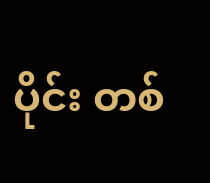ပိုင်း တစ်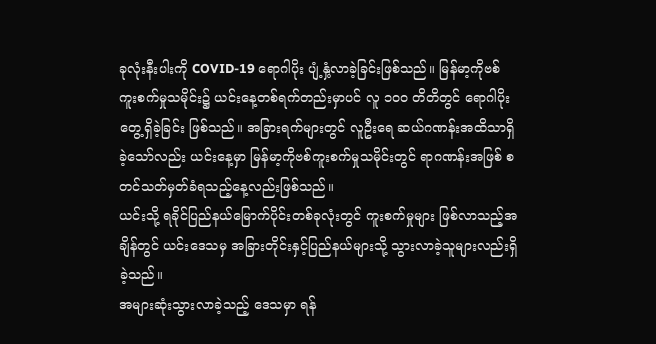ခုလုံးနီးပါးကို COVID-19 ရောဂါပိုး ပျံ့နှံ့လာခဲ့ခြင်းဖြစ်သည်။ မြန်မာ့ကိုဗစ်ကူးစက်မှုသမိုင်း၌ ယင်းနေ့တစ်ရက်တည်းမှာပင် လူ ၁၀၀ တိတိတွင် ရောဂါပိုးတွေ့ရှိခဲ့ခြင်း ဖြစ်သည်။ အခြားရက်များတွင် လူဦးရေ ဆယ်ဂဏန်းအထိသာရှိခဲ့သော်လည်း ယင်းနေ့မှာ မြန်မာ့ကိုဗစ်ကူးစက်မှုသမိုင်းတွင် ရာဂဏန်းအဖြစ် စတင်သတ်မှတ်ခံရသည့်နေ့လည်းဖြစ်သည်။
ယင်းသို့ ရခိုင်ပြည်နယ်မြောက်ပိုင်းတစ်ခုလုံးတွင် ကူးစက်မှုများ ဖြစ်လာသည့်အချိန်တွင် ယင်းဒေသမှ အခြားတိုင်းနှင့်ပြည်နယ်များသို့ သွားလာခဲ့သူများလည်းရှိခဲ့သည်။
အများဆုံးသွားလာခဲ့သည့် ဒေသမှာ ရန်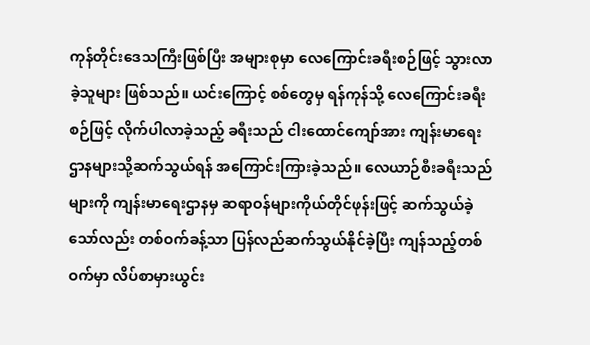ကုန်တိုင်းဒေသကြီးဖြစ်ပြီး အများစုမှာ လေကြောင်းခရီးစဉ်ဖြင့် သွားလာခဲ့သူများ ဖြစ်သည်။ ယင်းကြောင့် စစ်တွေမှ ရန်ကုန်သို့ လေကြောင်းခရီးစဉ်ဖြင့် လိုက်ပါလာခဲ့သည့် ခရီးသည် ငါးထောင်ကျော်အား ကျန်းမာရေးဌာနများသို့ဆက်သွယ်ရန် အကြောင်းကြားခဲ့သည်။ လေယာဉ်စီးခရီးသည်များကို ကျန်းမာရေးဌာနမှ ဆရာဝန်များကိုယ်တိုင်ဖုန်းဖြင့် ဆက်သွယ်ခဲ့သော်လည်း တစ်ဝက်ခန့်သာ ပြန်လည်ဆက်သွယ်နိုင်ခဲ့ပြီး ကျန်သည့်တစ်ဝက်မှာ လိပ်စာမှားယွင်း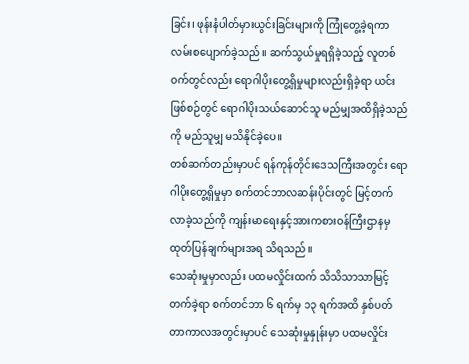ခြင်း၊ ဖုန်းနံပါတ်မှားယွင်းခြင်းများကို ကြုံတွေ့ခဲ့ရကာ လမ်းစပျောက်ခဲ့သည်။ ဆက်သွယ်မှုရရှိခဲ့သည့် လူတစ်ဝက်တွင်လည်း ရောဂါပိုးတွေ့ရှိမှုများလည်းရှိခဲ့ရာ ယင်းဖြစ်စဉ်တွင် ရောဂါပိုးသယ်ဆောင်သူ မည်မျှအထိရှိခဲ့သည်ကို မည်သူမျှ မသိနိုင်ခဲ့ပေ။
တစ်ဆက်တည်းမှာပင် ရန်ကုန်တိုင်းဒေသကြီးအတွင်း ရောဂါပိုးတွေ့ရှိမှုမှာ စက်တင်ဘာလဆန်းပိုင်းတွင် မြင့်တက်လာခဲ့သည်ကို ကျန်းမာရေးနှင့်အားကစားဝန်ကြီးဌာနမှ ထုတ်ပြန်ချက်များအရ သိရသည်။
သေဆုံးမှုမှာလည်း ပထမလှိုင်းထက် သိသိသာသာမြင့်တက်ခဲ့ရာ စက်တင်ဘာ ၆ ရက်မှ ၁၃ ရက်အထိ နှစ်ပတ်တာကာလအတွင်းမှာပင် သေဆုံးမှုနှုန်းမှာ ပထမလှိုင်း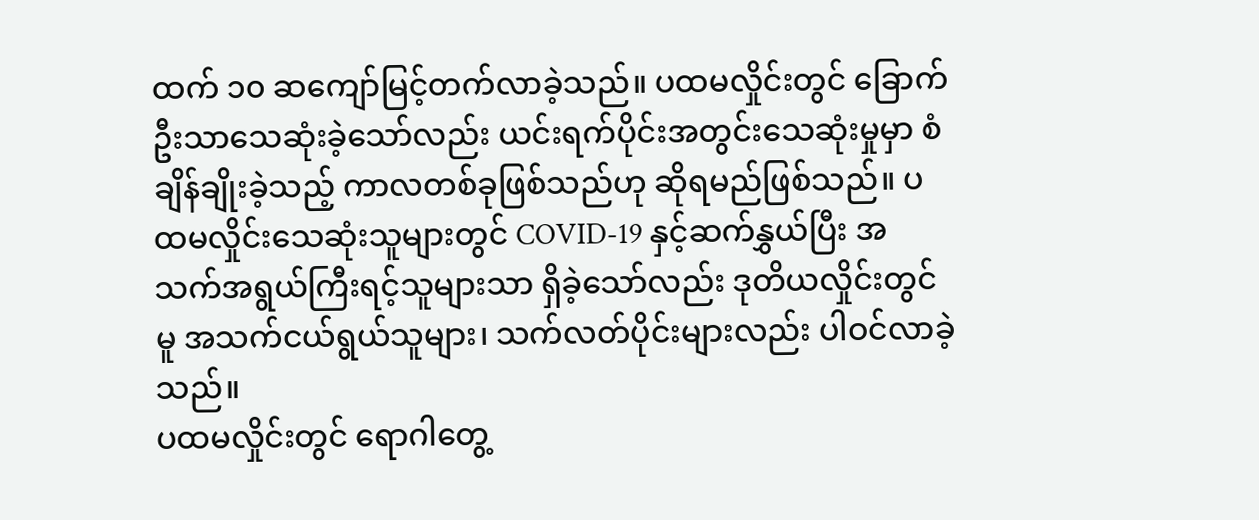ထက် ၁၀ ဆကျော်မြင့်တက်လာခဲ့သည်။ ပထမလှိုင်းတွင် ခြောက်ဦးသာသေဆုံးခဲ့သော်လည်း ယင်းရက်ပိုင်းအတွင်းသေဆုံးမှုမှာ စံချိန်ချိုးခဲ့သည့် ကာလတစ်ခုဖြစ်သည်ဟု ဆိုရမည်ဖြစ်သည်။ ပထမလှိုင်းသေဆုံးသူများတွင် COVID-19 နှင့်ဆက်နွှယ်ပြီး အသက်အရွယ်ကြီးရင့်သူများသာ ရှိခဲ့သော်လည်း ဒုတိယလှိုင်းတွင်မူ အသက်ငယ်ရွယ်သူများ၊ သက်လတ်ပိုင်းများလည်း ပါဝင်လာခဲ့သည်။
ပထမလှိုင်းတွင် ရောဂါတွေ့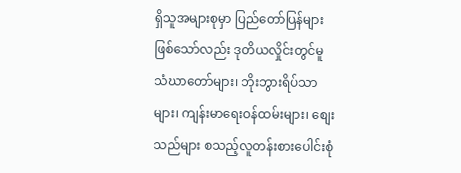ရှိသူအများစုမှာ ပြည်တော်ပြန်များဖြစ်သော်လည်း ဒုတိယလှိုင်းတွင်မူ သံဃာတော်များ၊ ဘိုးဘွားရိပ်သာများ၊ ကျန်းမာရေးဝန်ထမ်းများ၊ စျေးသည်များ စသည့်လူတန်းစားပေါင်းစုံ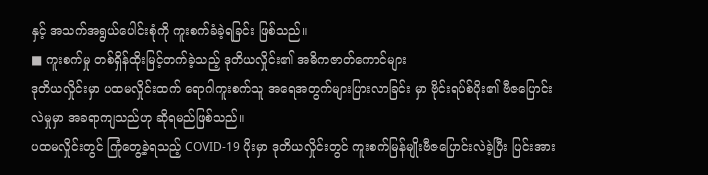နှင့် အသက်အရွယ်ပေါင်းစုံကို ကူးစက်ခံခဲ့ရခြင်း ဖြစ်သည်။
■ ကူးစက်မှု တစ်ရှိန်ထိုးမြင့်တက်ခဲ့သည့် ဒုတိယလှိုင်း၏ အဓိကဇာတ်ကောင်များ
ဒုတိယလှိုင်းမှာ ပထမလှိုင်းထက် ရောဂါကူးစက်သူ အရေအတွက်များပြားလာခြင်း မှာ ဗိုင်းရပ်စ်ပိုး၏ ဗီဇပြောင်းလဲမှုမှာ အခရာကျသည်ဟု ဆိုရမည်ဖြစ်သည်။
ပထမလှိုင်းတွင် ကြုံတွေ့ခဲ့ရသည့် COVID-19 ပိုးမှာ ဒုတိယလှိုင်းတွင် ကူးစက်မြန်မျိုးဗီဇပြောင်းလဲခဲ့ပြီး ပြင်းအား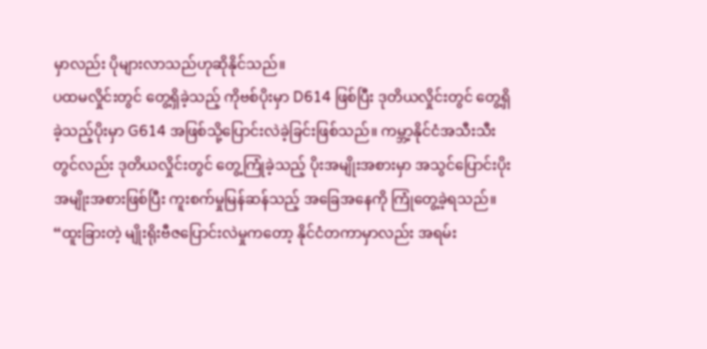မှာလည်း ပိုများလာသည်ဟုဆိုနိုင်သည်။
ပထမလှိုင်းတွင် တွေ့ရှိခဲ့သည့် ကိုဗစ်ပိုးမှာ D614 ဖြစ်ပြီး ဒုတိယလှိုင်းတွင် တွေ့ရှိခဲ့သည့်ပိုးမှာ G614 အဖြစ်သို့ပြောင်းလဲခဲ့ခြင်းဖြစ်သည်။ ကမ္ဘာ့နိုင်ငံအသီးသီးတွင်လည်း ဒုတိယလှိုင်းတွင် တွေ့ကြုံခဲ့သည့် ပိုးအမျိုးအစားမှာ အသွင်ပြောင်းပိုးအမျိုးအစားဖြစ်ပြီး ကူးစက်မှုမြန်ဆန်သည့် အခြေအနေကို ကြုံတွေ့ခဲ့ရသည်။
“ထူးခြားတဲ့ မျိုးရိုးဗီဇပြောင်းလဲမှုကတော့ နိုင်ငံတကာမှာလည်း အရမ်း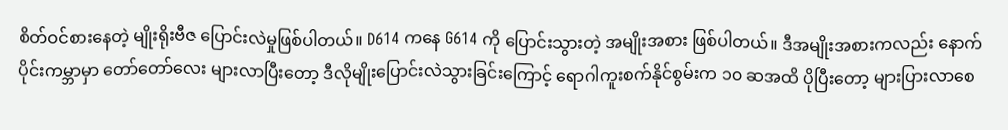စိတ်ဝင်စားနေတဲ့ မျိုးရိုးဗီဇ ပြောင်းလဲမှုဖြစ်ပါတယ်။ D614 ကနေ G614 ကို ပြောင်းသွားတဲ့ အမျိုးအစား ဖြစ်ပါတယ်။ ဒီအမျိုးအစားကလည်း နောက်ပိုင်းကမ္ဘာမှာ တော်တော်လေး များလာပြီးတော့ ဒီလိုမျိုးပြောင်းလဲသွားခြင်းကြောင့် ရောဂါကူးစက်နိုင်စွမ်းက ၁၀ ဆအထိ ပိုပြီးတော့ များပြားလာစေ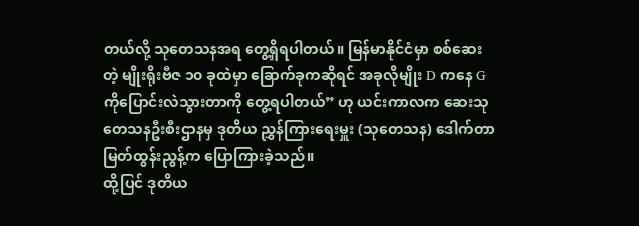တယ်လို့ သုတေသနအရ တွေ့ရှိရပါတယ်။ မြန်မာနိုင်ငံမှာ စစ်ဆေးတဲ့ မျိုးရိုးဗီဇ ၁၀ ခုထဲမှာ ခြောက်ခုကဆိုရင် အခုလိုမျိုး D ကနေ G ကိုပြောင်းလဲသွားတာကို တွေ့ရပါတယ်” ဟု ယင်းကာလက ဆေးသုတေသနဦးစီးဌာနမှ ဒုတိယ ညွှန်ကြားရေးမှူး (သုတေသန) ဒေါက်တာ မြတ်ထွန်းညွန့်က ပြောကြားခဲ့သည်။
ထို့ပြင် ဒုတိယ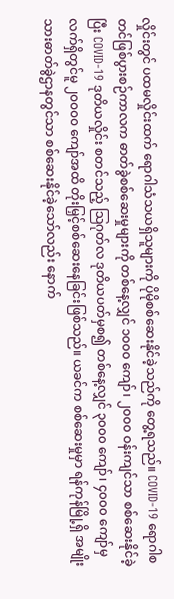လှိုင်းတွင် ပထမလှိုင်းထက် ရောဂါသံသယရှိသူများကို ပိုမိုစစ်ဆေးနိုင်ခဲ့သည်ကို တွေ့ရသည်။ COVID-19 ရောဂါစတင်ဖြစ်ပွားစဉ်ကာလက ဓာတ်ခွဲစစ်ဆေးမှုများကို တစ်နေ့လျှင် ၁၀၀၀ ကျော်၊ ၂၀၀၀ ဝန်းကျင်သာ စစ်ဆေးနိုင်ခဲ့ပြီး COVID-19 ဒုတိယလှိုင်း စတင်သည့် သြဂုတ်လ ဒုတိယပတ်မှစ၍ တစ်နေ့လျှင် ၃၀၀၀ ကျော်၊ ၄၀၀၀ ကျော်မှ လက်ရှိတွင်မူ ၂၀၀၀၀ ကျော်အထိ တိုးမြှင့်စစ်ဆေးနေခြင်းဖြစ်သည်။ ယခင်က စစ်ဆေးမှုမှာ ရန်ကုန်မြို့ရှိ အမျိုးသားဓာတ်ခွဲဌာနတွင်သာ စစ်ဆေးနိုင်ခဲ့သော်လည်း နောက်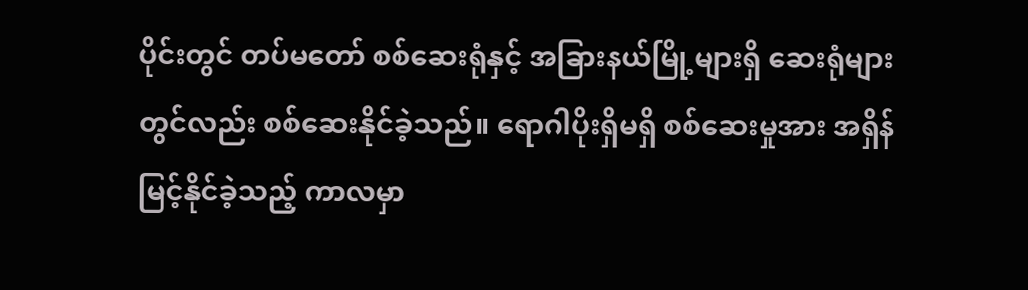ပိုင်းတွင် တပ်မတော် စစ်ဆေးရုံနှင့် အခြားနယ်မြို့များရှိ ဆေးရုံများတွင်လည်း စစ်ဆေးနိုင်ခဲ့သည်။ ရောဂါပိုးရှိမရှိ စစ်ဆေးမှုအား အရှိန်မြင့်နိုင်ခဲ့သည့် ကာလမှာ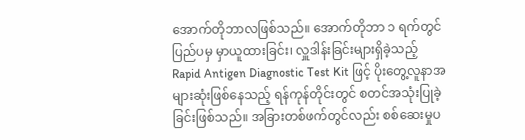အောက်တိုဘာလဖြစ်သည်။ အောက်တိုဘာ ၁ ရက်တွင် ပြည်ပမှ မှာယူထားခြင်း၊ လှူဒါန်းခြင်းများရှိခဲ့သည့် Rapid Antigen Diagnostic Test Kit ဖြင့် ပိုးတွေ့လူနာအများဆုံးဖြစ်နေသည့် ရန်ကုန်တိုင်းတွင် စတင်အသုံးပြုခဲ့ခြင်းဖြစ်သည်။ အခြားတစ်ဖက်တွင်လည်း စစ်ဆေးမှုပ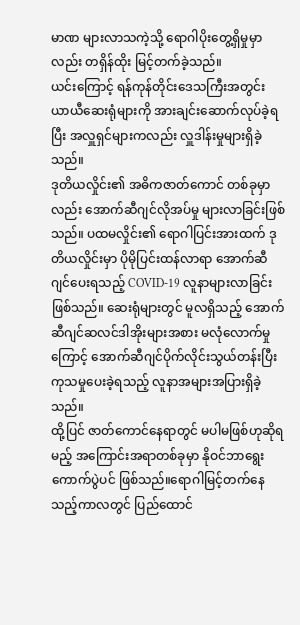မာဏ များလာသကဲ့သို့ ရောဂါပိုးတွေ့ရှိမှုမှာလည်း တရှိန်ထိုး မြင့်တက်ခဲ့သည်။
ယင်းကြောင့် ရန်ကုန်တိုင်းဒေသကြီးအတွင်း ယာယီဆေးရုံများကို အားချင်းဆောက်လုပ်ခဲ့ရပြီး အလှူရှင်များကလည်း လှူဒါန်းမှုများရှိခဲ့သည်။
ဒုတိယလှိုင်း၏ အဓိကဇာတ်ကောင် တစ်ခုမှာလည်း အောက်ဆီဂျင်လိုအပ်မှု များလာခြင်းဖြစ်သည်။ ပထမလှိုင်း၏ ရောဂါပြင်းအားထက် ဒုတိယလှိုင်းမှာ ပိုမိုပြင်းထန်လာရာ အောက်ဆီဂျင်ပေးရသည့် COVID-19 လူနာများလာခြင်းဖြစ်သည်။ ဆေးရုံများတွင် မူလရှိသည့် အောက်ဆီဂျင်ဆလင်ဒါအိုးများအစား မလုံလောက်မှုကြောင့် အောက်ဆီဂျင်ပိုက်လိုင်းသွယ်တန်းပြီး ကုသမှုပေးခဲ့ရသည့် လူနာအများအပြားရှိခဲ့သည်။
ထို့ပြင် ဇာတ်ကောင်နေရာတွင် မပါမဖြစ်ဟုဆိုရမည့် အကြောင်းအရာတစ်ခုမှာ နိုဝင်ဘာရွေးကောက်ပွဲပင် ဖြစ်သည်။ရောဂါမြင့်တက်နေသည့်ကာလတွင် ပြည်ထောင်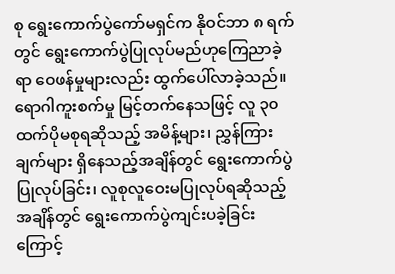စု ရွေးကောက်ပွဲကော်မရှင်က နိုဝင်ဘာ ၈ ရက်တွင် ရွေးကောက်ပွဲပြုလုပ်မည်ဟုကြေညာခဲ့ရာ ဝေဖန်မှုများလည်း ထွက်ပေါ်လာခဲ့သည်။
ရောဂါကူးစက်မှု မြင့်တက်နေသဖြင့် လူ ၃၀ ထက်ပိုမစုရဆိုသည့် အမိန့်များ၊ ညွှန်ကြားချက်များ ရှိနေသည့်အချိန်တွင် ရွေးကောက်ပွဲပြုလုပ်ခြင်း၊ လူစုလူဝေးမပြုလုပ်ရဆိုသည့်အချိန်တွင် ရွေးကောက်ပွဲကျင်းပခဲ့ခြင်းကြောင့်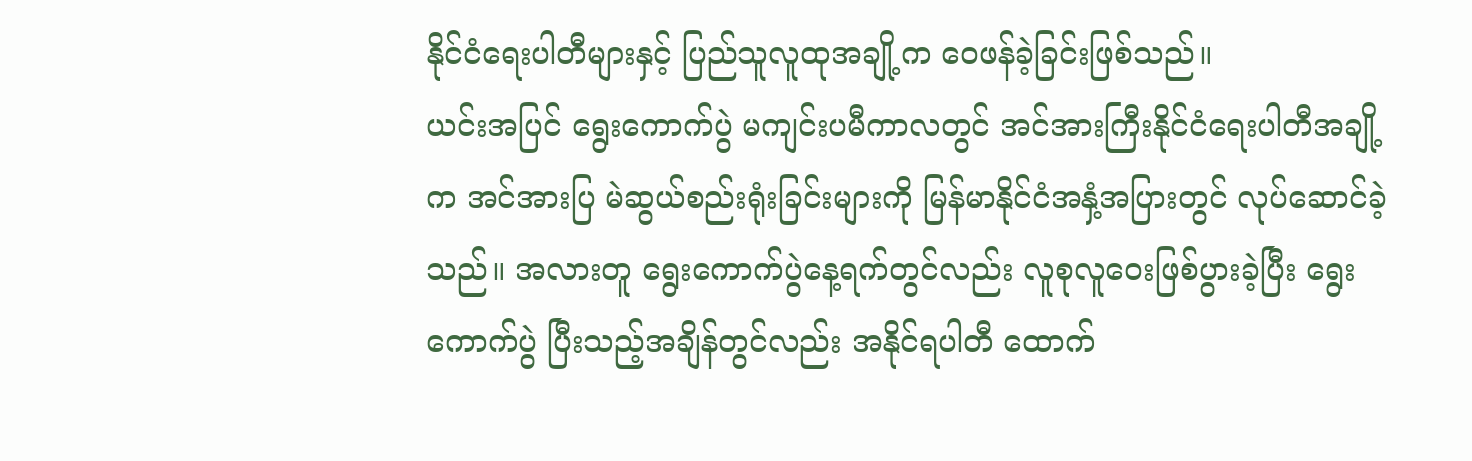နိုင်ငံရေးပါတီများနှင့် ပြည်သူလူထုအချို့က ဝေဖန်ခဲ့ခြင်းဖြစ်သည်။
ယင်းအပြင် ရွေးကောက်ပွဲ မကျင်းပမီကာလတွင် အင်အားကြီးနိုင်ငံရေးပါတီအချို့က အင်အားပြ မဲဆွယ်စည်းရုံးခြင်းများကို မြန်မာနိုင်ငံအနှံ့အပြားတွင် လုပ်ဆောင်ခဲ့သည်။ အလားတူ ရွေးကောက်ပွဲနေ့ရက်တွင်လည်း လူစုလူဝေးဖြစ်ပွားခဲ့ပြီး ရွေးကောက်ပွဲ ပြီးသည့်အချိန်တွင်လည်း အနိုင်ရပါတီ ထောက်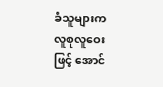ခံသူများက လူစုလူဝေးဖြင့် အောင်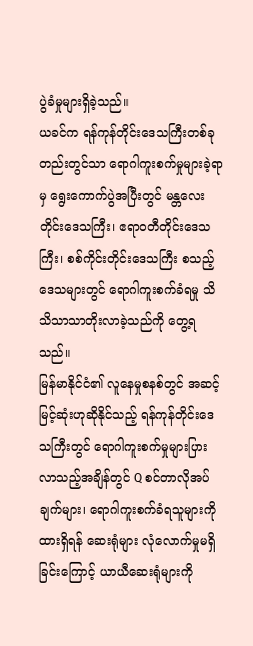ပွဲခံမှုများရှိခဲ့သည်။
ယခင်က ရန်ကုန်တိုင်းဒေသကြီးတစ်ခုတည်းတွင်သာ ရောဂါကူးစက်မှုများခဲ့ရာမှ ရွေးကောက်ပွဲအပြီးတွင် မန္တလေးတိုင်းဒေသကြီး၊ ဧရာဝတီတိုင်းဒေသကြီး၊ စစ်ကိုင်းတိုင်းဒေသကြီး စသည့်ဒေသများတွင် ရောဂါကူးစက်ခံရမှု သိသိသာသာတိုးလာခဲ့သည်ကို တွေ့ရသည်။
မြန်မာနိုင်ငံ၏ လူနေမှုစနစ်တွင် အဆင့်မြင့်ဆုံးဟုဆိုနိုင်သည့် ရန်ကုန်တိုင်းဒေသကြီးတွင် ရောဂါကူးစက်မှုများပြားလာသည့်အချိန်တွင် Q စင်တာလိုအပ်ချက်များ၊ ရောဂါကူးစက်ခံရသူများကို ထားရှိရန် ဆေးရုံများ လုံလောက်မှုမရှိခြင်းကြောင့် ယာယီဆေးရုံများကို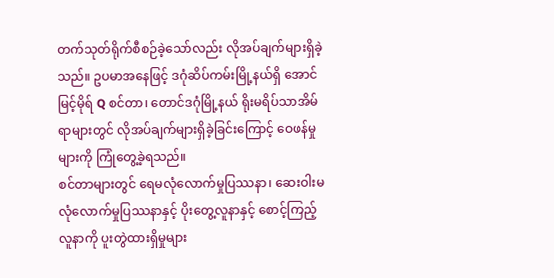တက်သုတ်ရိုက်စီစဉ်ခဲ့သော်လည်း လိုအပ်ချက်များရှိခဲ့သည်။ ဥပမာအနေဖြင့် ဒဂုံဆိပ်ကမ်းမြို့နယ်ရှိ အောင်မြင့်မိုရ် Q စင်တာ၊ တောင်ဒဂုံမြို့နယ် ရိုးမရိပ်သာအိမ်ရာများတွင် လိုအပ်ချက်များရှိခဲ့ခြင်းကြောင့် ဝေဖန်မှုများကို ကြုံတွေ့ခဲ့ရသည်။
စင်တာများတွင် ရေမလုံလောက်မှုပြဿနာ၊ ဆေးဝါးမလုံလောက်မှုပြဿနာနှင့် ပိုးတွေ့လူနာနှင့် စောင့်ကြည့်လူနာကို ပူးတွဲထားရှိမှုများ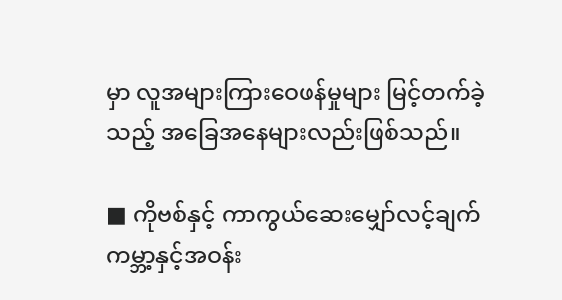မှာ လူအများကြားဝေဖန်မှုများ မြင့်တက်ခဲ့သည့် အခြေအနေများလည်းဖြစ်သည်။

■ ကိုဗစ်နှင့် ကာကွယ်ဆေးမျှော်လင့်ချက်
ကမ္ဘာ့နှင့်အဝန်း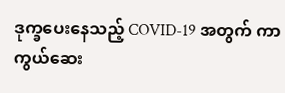ဒုက္ခပေးနေသည့် COVID-19 အတွက် ကာကွယ်ဆေး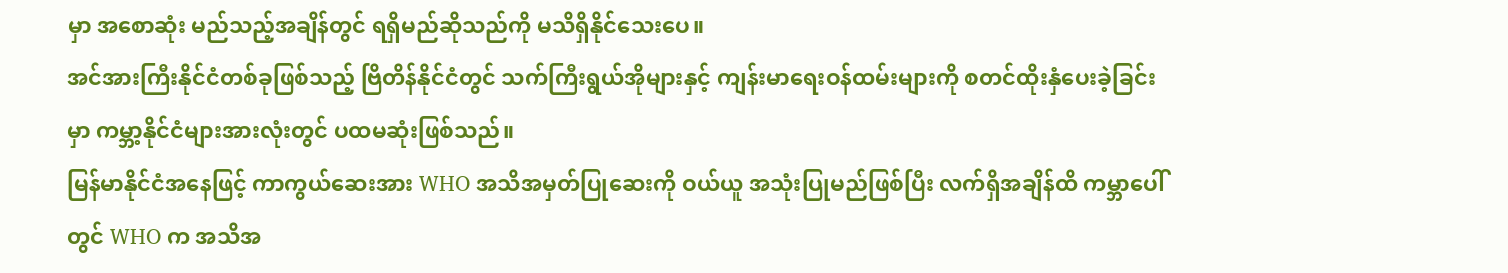မှာ အစောဆုံး မည်သည့်အချိန်တွင် ရရှိမည်ဆိုသည်ကို မသိရှိနိုင်သေးပေ။
အင်အားကြီးနိုင်ငံတစ်ခုဖြစ်သည့် ဗြိတိန်နိုင်ငံတွင် သက်ကြီးရွယ်အိုများနှင့် ကျန်းမာရေးဝန်ထမ်းများကို စတင်ထိုးနှံပေးခဲ့ခြင်းမှာ ကမ္ဘာ့နိုင်ငံများအားလုံးတွင် ပထမဆုံးဖြစ်သည်။
မြန်မာနိုင်ငံအနေဖြင့် ကာကွယ်ဆေးအား WHO အသိအမှတ်ပြုဆေးကို ဝယ်ယူ အသုံးပြုမည်ဖြစ်ပြီး လက်ရှိအချိန်ထိ ကမ္ဘာပေါ်တွင် WHO က အသိအ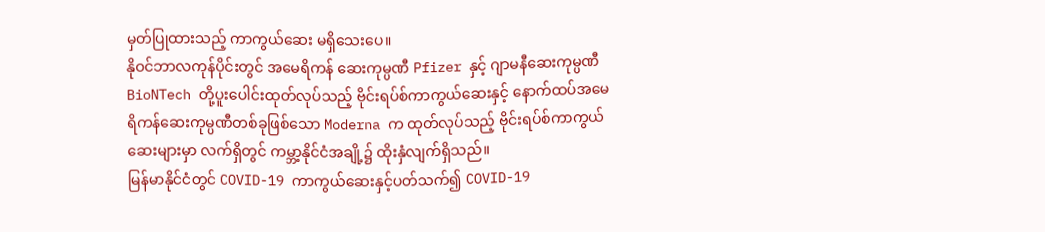မှတ်ပြုထားသည့် ကာကွယ်ဆေး မရှိသေးပေ။
နိုဝင်ဘာလကုန်ပိုင်းတွင် အမေရိကန် ဆေးကုမ္ပဏီ Pfizer နှင့် ဂျာမနီဆေးကုမ္ပဏီ BioNTech တို့ပူးပေါင်းထုတ်လုပ်သည့် ဗိုင်းရပ်စ်ကာကွယ်ဆေးနှင့် နောက်ထပ်အမေရိကန်ဆေးကုမ္ပဏီတစ်ခုဖြစ်သော Moderna က ထုတ်လုပ်သည့် ဗိုင်းရပ်စ်ကာကွယ်ဆေးများမှာ လက်ရှိတွင် ကမ္ဘာ့နိုင်ငံအချို့၌ ထိုးနှံလျက်ရှိသည်။
မြန်မာနိုင်ငံတွင် COVID-19 ကာကွယ်ဆေးနှင့်ပတ်သက်၍ COVID-19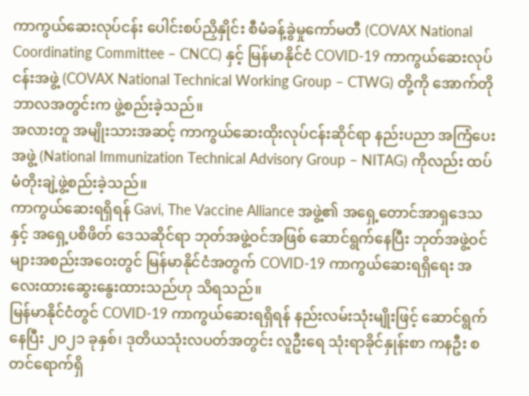ကာကွယ်ဆေးလုပ်ငန်း ပေါင်းစပ်ညှိနှိုင်း စီမံခန့်ခွဲမှုကော်မတီ (COVAX National Coordinating Committee – CNCC) နှင့် မြန်မာနိုင်ငံ COVID-19 ကာကွယ်ဆေးလုပ်ငန်းအဖွဲ့ (COVAX National Technical Working Group – CTWG) တို့ကို အောက်တိုဘာလအတွင်းက ဖွဲ့စည်းခဲ့သည်။
အလားတူ အမျိုးသားအဆင့် ကာကွယ်ဆေးထိုးလုပ်ငန်းဆိုင်ရာ နည်းပညာ အကြံပေးအဖွဲ့ (National Immunization Technical Advisory Group – NITAG) ကိုလည်း ထပ်မံတိုးချဲ့ဖွဲ့စည်းခဲ့သည်။
ကာကွယ်ဆေးရရှိရန် Gavi, The Vaccine Alliance အဖွဲ့၏ အရှေ့တောင်အာရှဒေသနှင့် အရှေ့ပစိဖိတ် ဒေသဆိုင်ရာ ဘုတ်အဖွဲ့ဝင်အဖြစ် ဆောင်ရွက်နေပြီး ဘုတ်အဖွဲ့ဝင်များအစည်းအဝေးတွင် မြန်မာနိုင်ငံအတွက် COVID-19 ကာကွယ်ဆေးရရှိရေး အလေးထားဆွေးနွေးထားသည်ဟု သိရသည်။
မြန်မာနိုင်ငံတွင် COVID-19 ကာကွယ်ဆေးရရှိရန် နည်းလမ်းသုံးမျိုးဖြင့် ဆောင်ရွက်နေပြီး ၂၀၂၁ ခုနှစ်၊ ဒုတိယသုံးလပတ်အတွင်း လူဦးရေ သုံးရာခိုင်နှုန်းစာ ကနဦး စတင်ရောက်ရှိ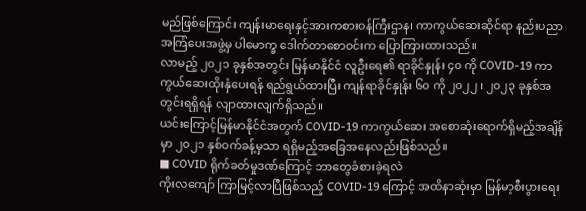မည်ဖြစ်ကြောင်း ကျန်းမာရေးနှင့်အားကစားဝန်ကြီးဌာန၊ ကာကွယ်ဆေးဆိုင်ရာ နည်းပညာအကြံပေးအဖွဲ့မှ ပါမောက္ခ ဒေါက်တာစောဝင်းက ပြောကြားထားသည်။
လာမည့် ၂၀၂၁ ခုနှစ်အတွင်း မြန်မာနိုင်ငံ လူဦးရေ၏ ရာခိုင်နှုန်း ၄၀ ကို COVID-19 ကာကွယ်ဆေးထိုးနှံပေးရန် ရည်ရွယ်ထားပြီး ကျန်ရာခိုင်နှုန်း ၆၀ ကို ၂၀၂၂ ၊ ၂၀၂၃ ခုနှစ်အတွင်းရရှိရန် လျာထားလျက်ရှိသည်။
ယင်းကြောင့်မြန်မာနိုင်ငံအတွက် COVID-19 ကာကွယ်ဆေး အစောဆုံးရောက်ရှိမည့်အချိန်မှာ ၂၀၂၁ နှစ်ဝက်ခန့်မှသာ ရရှိမည့်အခြေအနေလည်းဖြစ်သည်။
■ COVID ရိုက်ခတ်မှုဒဏ်ကြောင့် ဘာတွေခံစားခဲ့ရလဲ
ကိုးလကျော် ကြာမြင့်လာပြီဖြစ်သည့် COVID-19 ကြောင့် အထိနာဆုံးမှာ မြန်မာ့စီးပွားရေး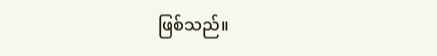ဖြစ်သည်။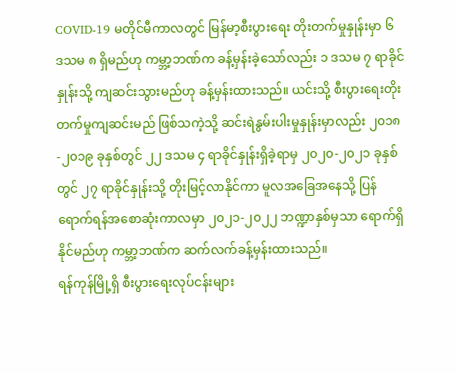COVID-19 မတိုင်မီကာလတွင် မြန်မာ့စီးပွားရေး တိုးတက်မှုနှုန်းမှာ ၆ ဒသမ ၈ ရှိမည်ဟု ကမ္ဘာ့ဘဏ်က ခန့်မှန်းခဲ့သော်လည်း ၁ ဒသမ ၇ ရာခိုင်နှုန်းသို့ ကျဆင်းသွားမည်ဟု ခန့်မှန်းထားသည်။ ယင်းသို့ စီးပွားရေးတိုးတက်မှုကျဆင်းမည် ဖြစ်သကဲ့သို့ ဆင်းရဲနွမ်းပါးမှုနှုန်းမှာလည်း ၂၀၁၈-၂၀၁၉ ခုနှစ်တွင် ၂၂ ဒသမ ၄ ရာခိုင်နှုန်းရှိခဲ့ရာမှ ၂၀၂၀-၂၀၂၁ ခုနှစ်တွင် ၂၇ ရာခိုင်နှုန်းသို့ တိုးမြင့်လာနိုင်ကာ မူလအခြေအနေသို့ ပြန်ရောက်ရန်အစောဆုံးကာလမှာ ၂၀၂၁-၂၀၂၂ ဘဏ္ဍာနှစ်မှသာ ရောက်ရှိနိုင်မည်ဟု ကမ္ဘာ့ဘဏ်က ဆက်လက်ခန့်မှန်းထားသည်။
ရန်ကုန်မြို့ရှိ စီးပွားရေးလုပ်ငန်းများ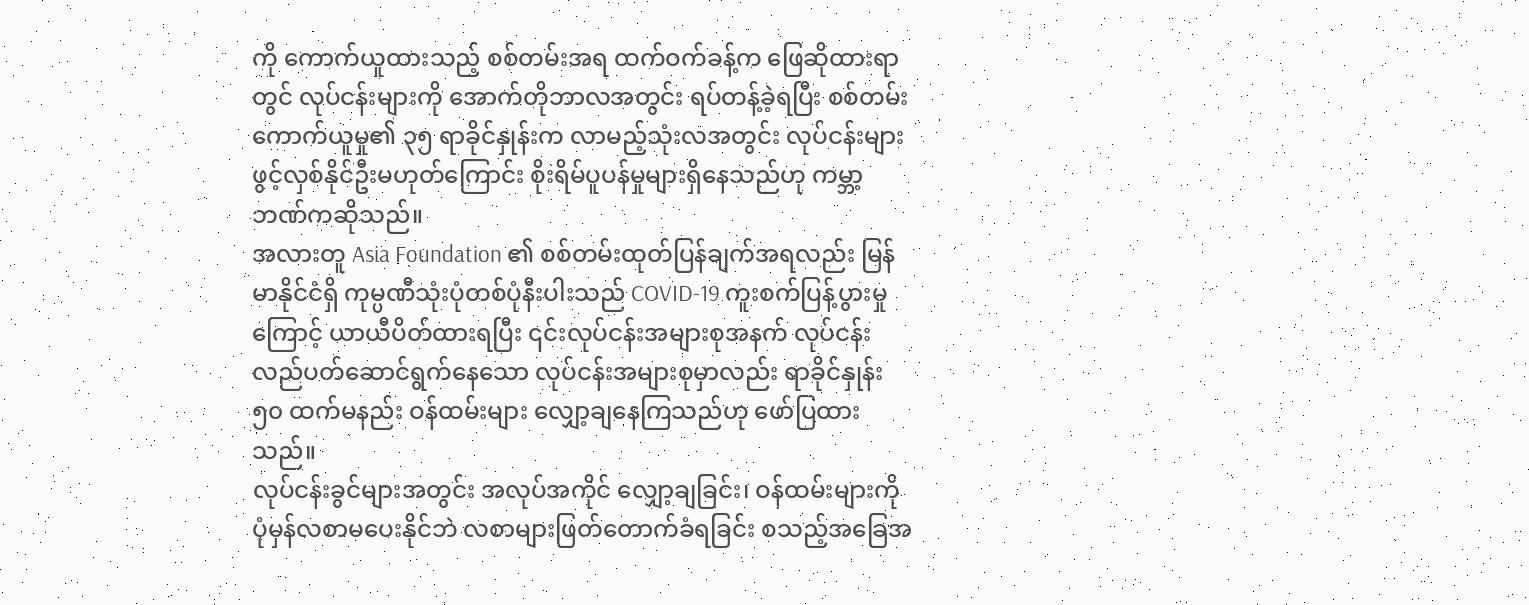ကို ကောက်ယူထားသည့် စစ်တမ်းအရ ထက်ဝက်ခန့်က ဖြေဆိုထားရာတွင် လုပ်ငန်းများကို အောက်တိုဘာလအတွင်း ရပ်တန့်ခဲ့ရပြီး စစ်တမ်းကောက်ယူမှု၏ ၃၅ ရာခိုင်နှုန်းက လာမည့်သုံးလအတွင်း လုပ်ငန်းများဖွင့်လှစ်နိုင်ဦးမဟုတ်ကြောင်း စိုးရိမ်ပူပန်မှုများရှိနေသည်ဟု ကမ္ဘာ့ဘဏ်ကဆိုသည်။
အလားတူ Asia Foundation ၏ စစ်တမ်းထုတ်ပြန်ချက်အရလည်း မြန်မာနိုင်ငံရှိ ကုမ္ပဏီသုံးပုံတစ်ပုံနီးပါးသည် COVID-19 ကူးစက်ပြန့်ပွားမှုကြောင့် ယာယီပိတ်ထားရပြီး ၎င်းလုပ်ငန်းအများစုအနက် လုပ်ငန်းလည်ပတ်ဆောင်ရွက်နေသော လုပ်ငန်းအများစုမှာလည်း ရာခိုင်နှုန်း ၅၀ ထက်မနည်း ဝန်ထမ်းများ လျှော့ချနေကြသည်ဟု ဖော်ပြထားသည်။
လုပ်ငန်းခွင်များအတွင်း အလုပ်အကိုင် လျှော့ချခြင်း၊ ဝန်ထမ်းများကို ပုံမှန်လစာမပေးနိုင်ဘဲ လစာများဖြတ်တောက်ခံရခြင်း စသည့်အခြေအ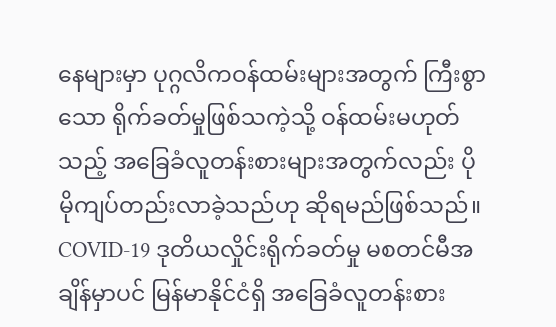နေများမှာ ပုဂ္ဂလိကဝန်ထမ်းများအတွက် ကြီးစွာသော ရိုက်ခတ်မှုဖြစ်သကဲ့သို့ ဝန်ထမ်းမဟုတ်သည့် အခြေခံလူတန်းစားများအတွက်လည်း ပိုမိုကျပ်တည်းလာခဲ့သည်ဟု ဆိုရမည်ဖြစ်သည်။
COVID-19 ဒုတိယလှိုင်းရိုက်ခတ်မှု မစတင်မီအချိန်မှာပင် မြန်မာနိုင်ငံရှိ အခြေခံလူတန်းစား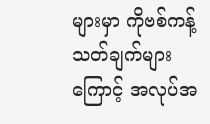များမှာ ကိုဗစ်ကန့်သတ်ချက်များကြောင့် အလုပ်အ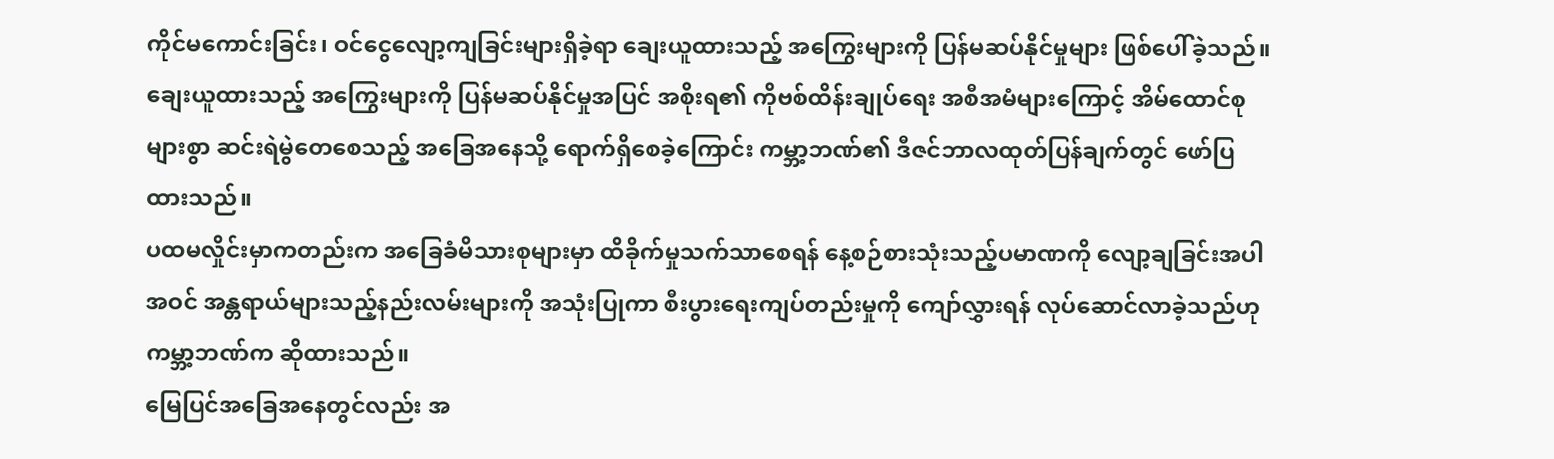ကိုင်မကောင်းခြင်း၊ ဝင်ငွေလျော့ကျခြင်းများရှိခဲ့ရာ ချေးယူထားသည့် အကြွေးများကို ပြန်မဆပ်နိုင်မှုများ ဖြစ်ပေါ်ခဲ့သည်။
ချေးယူထားသည့် အကြွေးများကို ပြန်မဆပ်နိုင်မှုအပြင် အစိုးရ၏ ကိုဗစ်ထိန်းချုပ်ရေး အစီအမံများကြောင့် အိမ်ထောင်စုများစွာ ဆင်းရဲမွဲတေစေသည့် အခြေအနေသို့ ရောက်ရှိစေခဲ့ကြောင်း ကမ္ဘာ့ဘဏ်၏ ဒီဇင်ဘာလထုတ်ပြန်ချက်တွင် ဖော်ပြထားသည်။
ပထမလှိုင်းမှာကတည်းက အခြေခံမိသားစုများမှာ ထိခိုက်မှုသက်သာစေရန် နေ့စဉ်စားသုံးသည့်ပမာဏကို လျော့ချခြင်းအပါအဝင် အန္တရာယ်များသည့်နည်းလမ်းများကို အသုံးပြုကာ စီးပွားရေးကျပ်တည်းမှုကို ကျော်လွှားရန် လုပ်ဆောင်လာခဲ့သည်ဟု ကမ္ဘာ့ဘဏ်က ဆိုထားသည်။
မြေပြင်အခြေအနေတွင်လည်း အ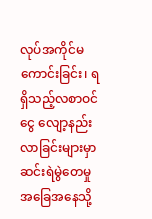လုပ်အကိုင်မကောင်းခြင်း၊ ရရှိသည့်လစာဝင်ငွေ လျော့နည်းလာခြင်းများမှာ ဆင်းရဲမွဲတေမှု အခြေအနေသို့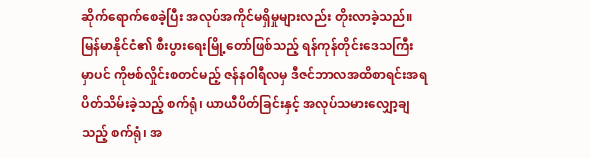ဆိုက်ရောက်စေခဲ့ပြီး အလုပ်အကိုင်မရှိမှုများလည်း တိုးလာခဲ့သည်။
မြန်မာနိုင်ငံ၏ စီးပွားရေးမြို့တော်ဖြစ်သည့် ရန်ကုန်တိုင်းဒေသကြီးမှာပင် ကိုဗစ်လှိုင်းစတင်မည့် ဇန်နဝါရီလမှ ဒီဇင်ဘာလအထိစာရင်းအရ ပိတ်သိမ်းခဲ့သည့် စက်ရုံ၊ ယာယီပိတ်ခြင်းနှင့် အလုပ်သမားလျှော့ချသည့် စက်ရုံ၊ အ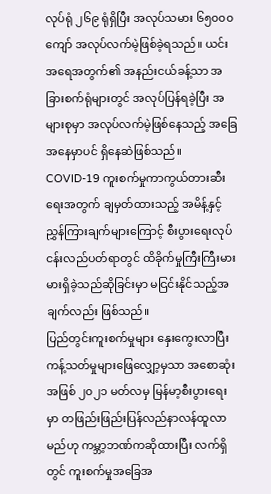လုပ်ရုံ ၂၆၉ ရုံရှိပြီး အလုပ်သမား ၆၅၀၀၀ ကျော် အလုပ်လက်မဲ့ဖြစ်ခဲ့ရသည်။ ယင်းအရေအတွက်၏ အနည်းငယ်ခန့်သာ အခြားစက်ရုံများတွင် အလုပ်ပြန်ရခဲ့ပြီး အများစုမှာ အလုပ်လက်မဲ့ဖြစ်နေသည့် အခြေအနေမှာပင် ရှိနေဆဲဖြစ်သည်။
COVID-19 ကူးစက်မှုကာကွယ်တားဆီးရေးအတွက် ချမှတ်ထားသည့် အမိန့်နှင့် ညွှန်ကြားချက်များကြောင့် စီးပွားရေးလုပ်ငန်းလည်ပတ်ရာတွင် ထိခိုက်မှုကြီးကြီးမားမားရှိခဲ့သည်ဆိုခြင်းမှာ မငြင်းနိုင်သည့်အချက်လည်း ဖြစ်သည်။
ပြည်တွင်းကူးစက်မှုများ နှေးကွေးလာပြီး ကန့်သတ်မှုများဖြေလျှော့မှသာ အစောဆုံးအဖြစ် ၂၀၂၁ မတ်လမှ မြန်မာ့စီးပွားရေးမှာ တဖြည်းဖြည်းပြန်လည်နာလန်ထူလာမည်ဟု ကမ္ဘာ့ဘဏ်ကဆိုထားပြီး လက်ရှိတွင် ကူးစက်မှုအခြေအ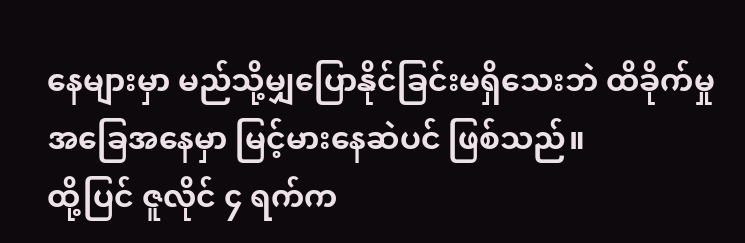နေများမှာ မည်သို့မျှပြောနိုင်ခြင်းမရှိသေးဘဲ ထိခိုက်မှုအခြေအနေမှာ မြင့်မားနေဆဲပင် ဖြစ်သည်။
ထို့ပြင် ဇူလိုင် ၄ ရက်က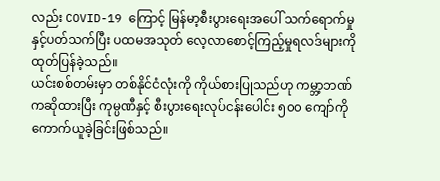လည်း COVID-19 ကြောင့် မြန်မာ့စီးပွားရေးအပေါ် သက်ရောက်မှုနှင့်ပတ်သက်ပြီး ပထမအသုတ် လေ့လာစောင့်ကြည့်မှုရလဒ်များကို ထုတ်ပြန်ခဲ့သည်။
ယင်းစစ်တမ်းမှာ တစ်နိုင်ငံလုံးကို ကိုယ်စားပြုသည်ဟု ကမ္ဘာ့ဘဏ်ကဆိုထားပြီး ကုမ္ပဏီနှင့် စီးပွားရေးလုပ်ငန်းပေါင်း ၅၀၀ ကျော်ကို ကောက်ယူခဲ့ခြင်းဖြစ်သည်။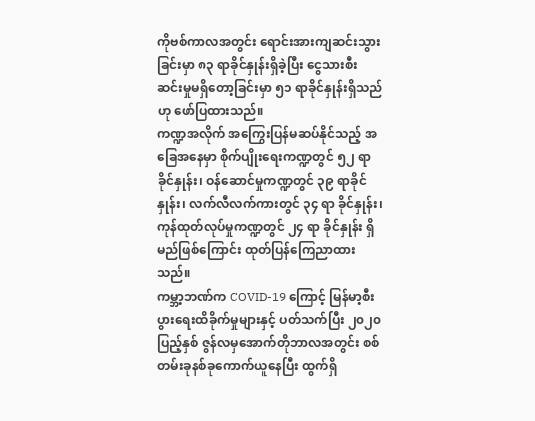ကိုဗစ်ကာလအတွင်း ရောင်းအားကျဆင်းသွားခြင်းမှာ ၈၃ ရာခိုင်နှုန်းရှိခဲ့ပြီး ငွေသားစီးဆင်းမှုမရှိတော့ခြင်းမှာ ၅၁ ရာခိုင်နှုန်းရှိသည်ဟု ဖော်ပြထားသည်။
ကဏ္ဍအလိုက် အကြွေးပြန်မဆပ်နိုင်သည့် အခြေအနေမှာ စိုက်ပျိုးရေးကဏ္ဍတွင် ၅၂ ရာခိုင်နှုန်း၊ ဝန်ဆောင်မှုကဏ္ဍတွင် ၃၉ ရာခိုင်နှုန်း၊ လက်လီလက်ကားတွင် ၃၄ ရာ ခိုင်နှုန်း၊ ကုန်ထုတ်လုပ်မှုကဏ္ဍတွင် ၂၄ ရာ ခိုင်နှုန်း ရှိမည်ဖြစ်ကြောင်း ထုတ်ပြန်ကြေညာထားသည်။
ကမ္ဘာ့ဘဏ်က COVID-19 ကြောင့် မြန်မာ့စီးပွားရေးထိခိုက်မှုများနှင့် ပတ်သက်ပြီး ၂၀၂၀ ပြည့်နှစ် ဇွန်လမှအောက်တိုဘာလအတွင်း စစ်တမ်းခုနစ်ခုကောက်ယူနေပြီး ထွက်ရှိ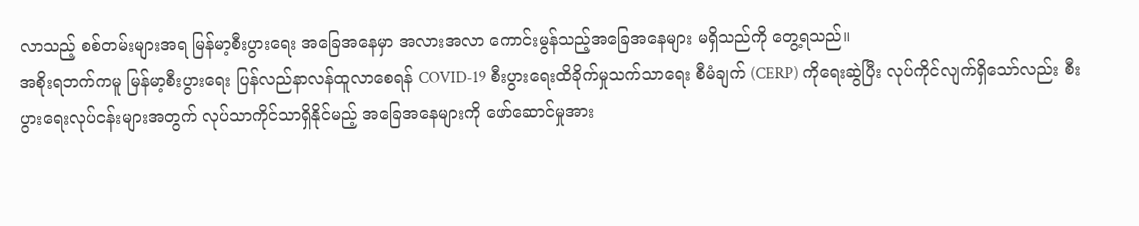လာသည့် စစ်တမ်းများအရ မြန်မာ့စီးပွားရေး အခြေအနေမှာ အလားအလာ ကောင်းမွန်သည့်အခြေအနေများ မရှိသည်ကို တွေ့ရသည်။
အစိုးရဘက်ကမူ မြန်မာ့စီးပွားရေး ပြန်လည်နာလန်ထူလာစေရန် COVID-19 စီးပွားရေးထိခိုက်မှုသက်သာရေး စီမံချက် (CERP) ကိုရေးဆွဲပြီး လုပ်ကိုင်လျက်ရှိသော်လည်း စီးပွားရေးလုပ်ငန်းများအတွက် လုပ်သာကိုင်သာရှိနိုင်မည့် အခြေအနေများကို ဖော်ဆောင်မှုအား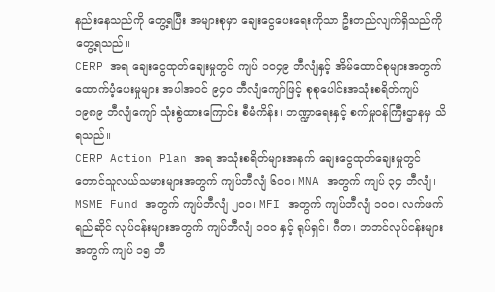နည်းနေသည်ကို တွေ့ရပြီး အများစုမှာ ချေးငွေပေးရေးကိုသာ ဦးတည်လျက်ရှိသည်ကို တွေ့ရသည်။
CERP အရ ချေးငွေထုတ်ချေးမှုတွင် ကျပ် ၁၀၄၉ ဘီလျံနှင့် အိမ်ထောင်စုများအတွက် ထောက်ပံ့ပေးမှုများ အပါအဝင် ၉၄၀ ဘီလျံကျော်ဖြင့် စုစုပေါင်းအသုံးစရိတ်ကျပ် ၁၉၈၉ ဘီလျံကျော် သုံးစွဲထားကြောင်း စီမံကိန်း၊ ဘဏ္ဍာရေးနှင့် စက်မှုဝန်ကြီးဌာနမှ သိရသည်။
CERP Action Plan အရ အသုံးစရိတ်များအနက် ချေးငွေထုတ်ချေးမှုတွင် တောင်သူလယ်သမားများအတွက် ကျပ်ဘီလျံ ၆၀၀၊ MNA အတွက် ကျပ် ၃၄ ဘီလျံ၊ MSME Fund အတွက် ကျပ်ဘီလျံ ၂၀၀၊ MFI အတွက် ကျပ်ဘီလျံ ၁၀၀၊ လက်ဖက်ရည်ဆိုင် လုပ်ငန်းများအတွက် ကျပ်ဘီလျံ ၁၀၀ နှင့် ရုပ်ရှင်၊ ဂီတ၊ ဘဘင်လုပ်ငန်းများအတွက် ကျပ် ၁၅ ဘီ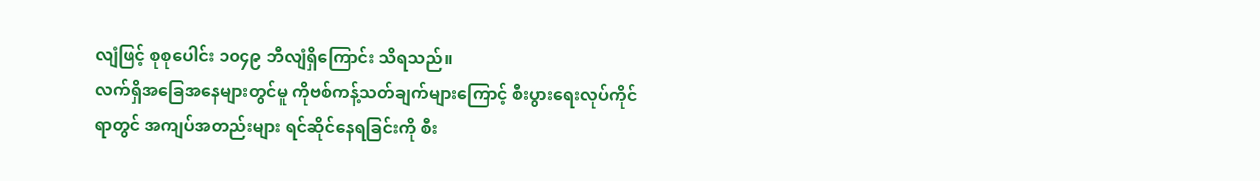လျံဖြင့် စုစုပေါင်း ၁၀၄၉ ဘီလျံရှိကြောင်း သိရသည်။
လက်ရှိအခြေအနေများတွင်မူ ကိုဗစ်ကန့်သတ်ချက်များကြောင့် စီးပွားရေးလုပ်ကိုင်ရာတွင် အကျပ်အတည်းများ ရင်ဆိုင်နေရခြင်းကို စီး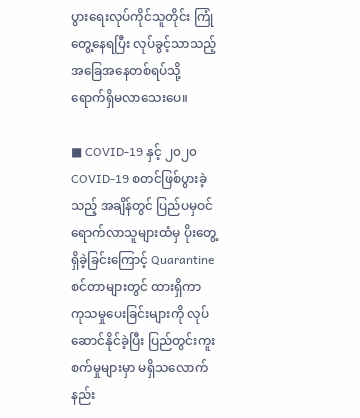ပွားရေးလုပ်ကိုင်သူတိုင်း ကြုံတွေ့နေရပြီး လုပ်ခွင့်သာသည့် အခြေအနေတစ်ရပ်သို့ ရောက်ရှိမလာသေးပေ။

■ COVID-19 နှင့် ၂၀၂၀
COVID-19 စတင်ဖြစ်ပွားခဲ့သည့် အချိန်တွင် ပြည်ပမှဝင်ရောက်လာသူများထံမှ ပိုးတွေ့ရှိခဲ့ခြင်းကြောင့် Quarantine စင်တာများတွင် ထားရှိကာ ကုသမှုပေးခြင်းများကို လုပ်ဆောင်နိုင်ခဲ့ပြီး ပြည်တွင်းကူးစက်မှုများမှာ မရှိသလောက် နည်း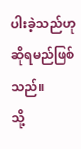ပါးခဲ့သည်ဟု ဆိုရမည်ဖြစ်သည်။
သို့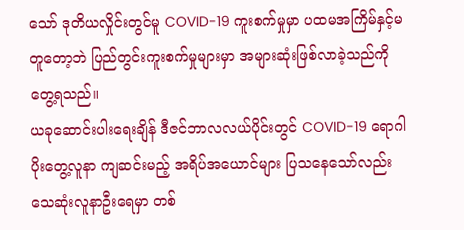သော် ဒုတိယလှိုင်းတွင်မူ COVID-19 ကူးစက်မှုမှာ ပထမအကြိမ်နှင့်မတူတော့ဘဲ ပြည်တွင်းကူးစက်မှုများမှာ အများဆုံးဖြစ်လာခဲ့သည်ကို တွေ့ရသည်။
ယခုဆောင်းပါးရေးချိန် ဒီဇင်ဘာလလယ်ပိုင်းတွင် COVID-19 ရောဂါပိုးတွေ့လူနာ ကျဆင်းမည့် အရိပ်အယောင်များ ပြသနေသော်လည်း သေဆုံးလူနာဦးရေမှာ တစ်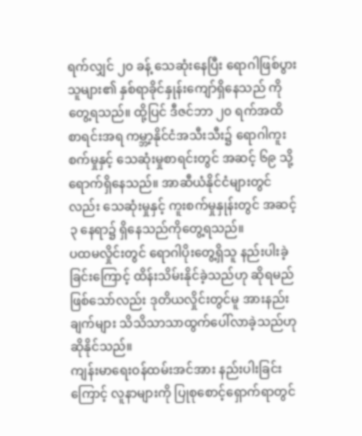ရက်လျှင် ၂၀ ခန့် သေဆုံးနေပြီး ရောဂါဖြစ်ပွားသူများ၏ နှစ်ရာခိုင်နှုန်းကျော်ရှိနေသည် ကိုတွေ့ရသည်။ ထို့ပြင် ဒီဇင်ဘာ ၂၀ ရက်အထိ စာရင်းအရ ကမ္ဘာ့နိုင်ငံအသီးသီး၌ ရောဂါကူးစက်မှုနှင့် သေဆုံးမှုစာရင်းတွင် အဆင့် ၆၉ သို့ရောက်ရှိနေသည်။ အာဆီယံနိုင်ငံများတွင်လည်း သေဆုံးမှုနှင့် ကူးစက်မှုနှုန်းတွင် အဆင့် ၃ နေရာ၌ ရှိနေသည်ကိုတွေ့ရသည်။
ပထမလှိုင်းတွင် ရောဂါပိုးတွေ့ရှိသူ နည်းပါးခဲ့ခြင်းကြောင့် ထိန်းသိမ်းနိုင်ခဲ့သည်ဟု ဆိုရမည်ဖြစ်သော်လည်း ဒုတိယလှိုင်းတွင်မူ အားနည်းချက်များ သိသိသာသာထွက်ပေါ်လာခဲ့သည်ဟု ဆိုနိုင်သည်။
ကျန်းမာရေးဝန်ထမ်းအင်အား နည်းပါးခြင်းကြောင့် လူနာများကို ပြုစုစောင့်ရှောက်ရာတွင်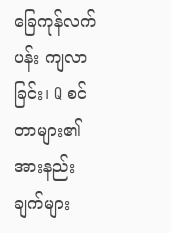ခြေကုန်လက်ပန်း ကျလာခြင်း၊ Q စင်တာများ၏ အားနည်းချက်များ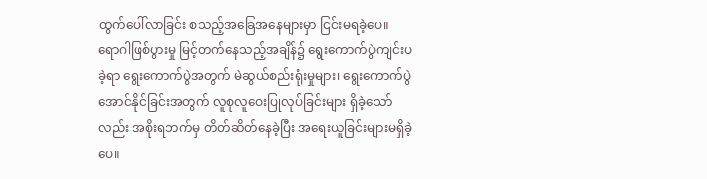ထွက်ပေါ်လာခြင်း စသည့်အခြေအနေများမှာ ငြင်းမရခဲ့ပေ။
ရောဂါဖြစ်ပွားမှု မြင့်တက်နေသည့်အချိန်၌ ရွေးကောက်ပွဲကျင်းပခဲ့ရာ ရွေးကောက်ပွဲအတွက် မဲဆွယ်စည်းရုံးမှုများ၊ ရွေးကောက်ပွဲ အောင်နိုင်ခြင်းအတွက် လူစုလူဝေးပြုလုပ်ခြင်းများ ရှိခဲ့သော်လည်း အစိုးရဘက်မှ တိတ်ဆိတ်နေခဲ့ပြီး အရေးယူခြင်းများမရှိခဲ့ပေ။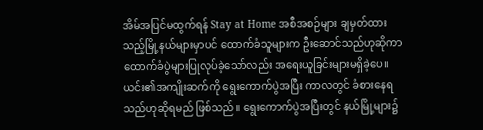အိမ်အပြင်မထွက်ရန် Stay at Home အစီအစဉ်များ ချမှတ်ထားသည့်မြို့နယ်များမှာပင် ထောက်ခံသူများက ဦးဆောင်သည်ဟုဆိုကာ ထောက်ခံပွဲများပြုလုပ်ခဲ့သော်လည်း အရေးယူခြင်းများမရှိခဲ့ပေ။
ယင်း၏အကျိုးဆက်ကို ရွေးကောက်ပွဲအပြီး ကာလတွင် ခံစားနေရသည်ဟုဆိုရမည် ဖြစ်သည်။ ရွေးကောက်ပွဲအပြီးတွင် နယ်မြို့များ၌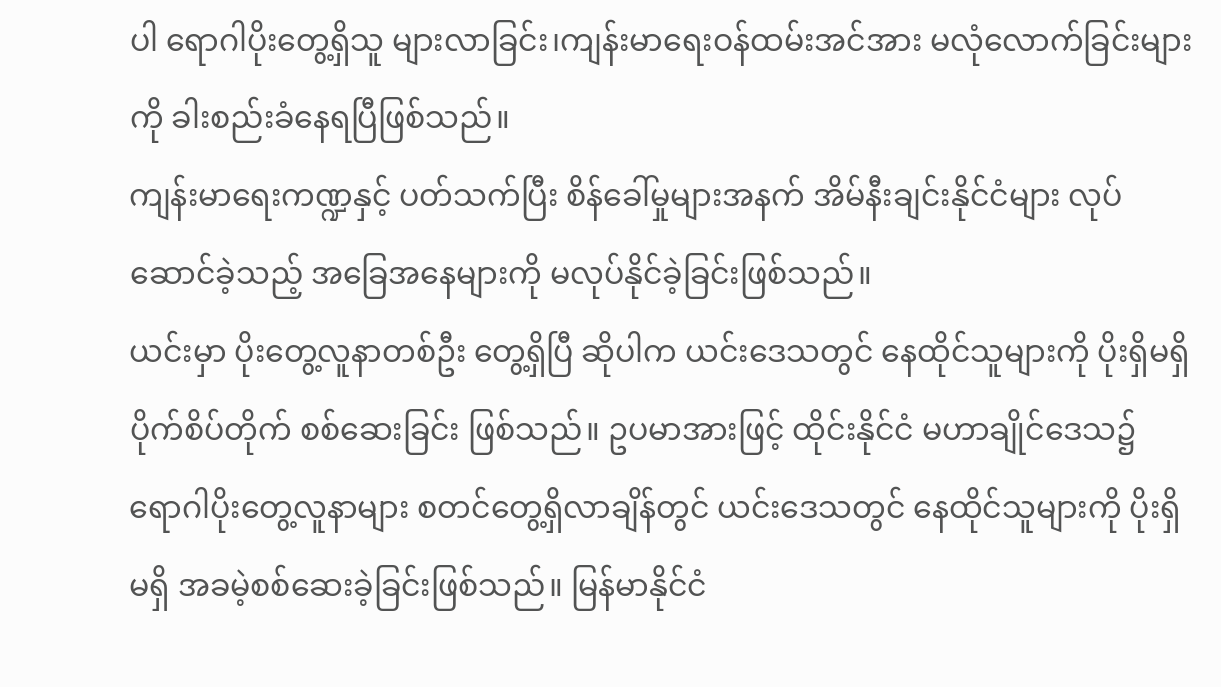ပါ ရောဂါပိုးတွေ့ရှိသူ များလာခြင်း၊ကျန်းမာရေးဝန်ထမ်းအင်အား မလုံလောက်ခြင်းများကို ခါးစည်းခံနေရပြီဖြစ်သည်။
ကျန်းမာရေးကဏ္ဍနှင့် ပတ်သက်ပြီး စိန်ခေါ်မှုများအနက် အိမ်နီးချင်းနိုင်ငံများ လုပ်ဆောင်ခဲ့သည့် အခြေအနေများကို မလုပ်နိုင်ခဲ့ခြင်းဖြစ်သည်။
ယင်းမှာ ပိုးတွေ့လူနာတစ်ဦး တွေ့ရှိပြီ ဆိုပါက ယင်းဒေသတွင် နေထိုင်သူများကို ပိုးရှိမရှိ ပိုက်စိပ်တိုက် စစ်ဆေးခြင်း ဖြစ်သည်။ ဥပမာအားဖြင့် ထိုင်းနိုင်ငံ မဟာချိုင်ဒေသ၌ ရောဂါပိုးတွေ့လူနာများ စတင်တွေ့ရှိလာချိန်တွင် ယင်းဒေသတွင် နေထိုင်သူများကို ပိုးရှိ မရှိ အခမဲ့စစ်ဆေးခဲ့ခြင်းဖြစ်သည်။ မြန်မာနိုင်ငံ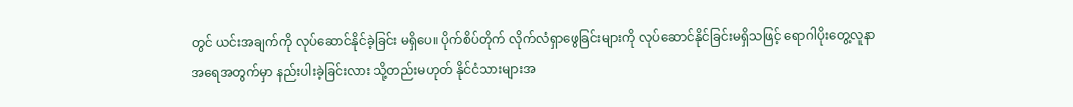တွင် ယင်းအချက်ကို လုပ်ဆောင်နိုင်ခဲ့ခြင်း မရှိပေ။ ပိုက်စိပ်တိုက် လိုက်လံရှာဖွေခြင်းများကို လုပ်ဆောင်နိုင်ခြင်းမရှိသဖြင့် ရောဂါပိုးတွေ့လူနာ အရေအတွက်မှာ နည်းပါးခဲ့ခြင်းလား သို့တည်းမဟုတ် နိုင်ငံသားများအ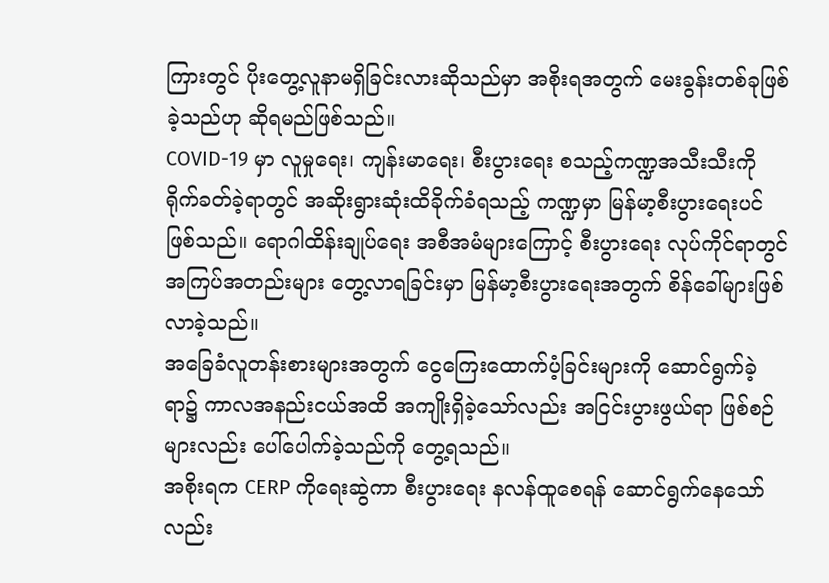ကြားတွင် ပိုးတွေ့လူနာမရှိခြင်းလားဆိုသည်မှာ အစိုးရအတွက် မေးခွန်းတစ်ခုဖြစ်ခဲ့သည်ဟု ဆိုရမည်ဖြစ်သည်။
COVID-19 မှာ လူမှုရေး၊ ကျန်းမာရေး၊ စီးပွားရေး စသည့်ကဏ္ဍအသီးသီးကို ရိုက်ခတ်ခဲ့ရာတွင် အဆိုးရွားဆုံးထိခိုက်ခံရသည့် ကဏ္ဍမှာ မြန်မာ့စီးပွားရေးပင်ဖြစ်သည်။ ရောဂါထိန်းချုပ်ရေး အစီအမံများကြောင့် စီးပွားရေး လုပ်ကိုင်ရာတွင် အကြပ်အတည်းများ တွေ့လာရခြင်းမှာ မြန်မာ့စီးပွားရေးအတွက် စိန်ခေါ်များဖြစ်လာခဲ့သည်။
အခြေခံလူတန်းစားများအတွက် ငွေကြေးထောက်ပံ့ခြင်းများကို ဆောင်ရွက်ခဲ့ရာ၌ ကာလအနည်းငယ်အထိ အကျိုးရှိခဲ့သော်လည်း အငြင်းပွားဖွယ်ရာ ဖြစ်စဉ်များလည်း ပေါ်ပေါက်ခဲ့သည်ကို တွေ့ရသည်။
အစိုးရက CERP ကိုရေးဆွဲကာ စီးပွားရေး နလန်ထူစေရန် ဆောင်ရွက်နေသော်လည်း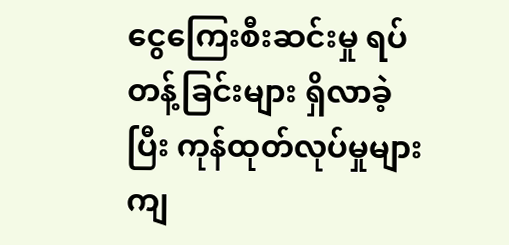ငွေကြေးစီးဆင်းမှု ရပ်တန့်ခြင်းများ ရှိလာခဲ့ပြီး ကုန်ထုတ်လုပ်မှုများ ကျ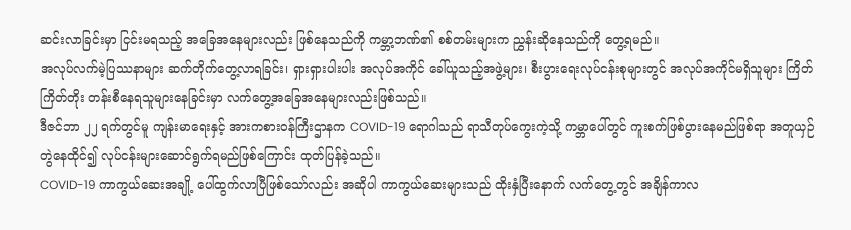ဆင်းလာခြင်းမှာ ငြင်းမရသည့် အခြေအနေများလည်း ဖြစ်နေသည်ကို ကမ္ဘာ့ဘဏ်၏ စစ်တမ်းများက ညွှန်းဆိုနေသည်ကို တွေ့ရမည်။
အလုပ်လက်မဲ့ပြဿနာများ ဆက်တိုက်တွေ့လာရခြင်း၊ ရှားရှားပါးပါး အလုပ်အကိုင် ခေါ်ယူသည့်အဖွဲ့များ၊ စီးပွားရေးလုပ်ငန်းစုများတွင် အလုပ်အကိုင်မရှိသူများ ကြိတ်ကြိတ်တိုး တန်းစီနေရသူများနေခြင်းမှာ လက်တွေ့အခြေအနေများလည်းဖြစ်သည်။
ဒီဇင်ဘာ ၂၂ ရက်တွင်မူ ကျန်းမာရေးနှင့် အားကစားဝန်ကြီးဌာနက COVID-19 ရောဂါသည် ရာသီတုပ်ကွေးကဲ့သို့ ကမ္ဘာပေါ်တွင် ကူးစက်ဖြစ်ပွားနေမည်ဖြစ်ရာ အတူယှဉ်တွဲနေထိုင်၍ လုပ်ငန်းများဆောင်ရွက်ရမည်ဖြစ်ကြောင်း ထုတ်ပြန်ခဲ့သည်။
COVID-19 ကာကွယ်ဆေးအချို့ ပေါ်ထွက်လာပြီဖြစ်သော်လည်း အဆိုပါ ကာကွယ်ဆေးများသည် ထိုးနှံပြီးနောက် လက်တွေ့တွင် အချိန်ကာလ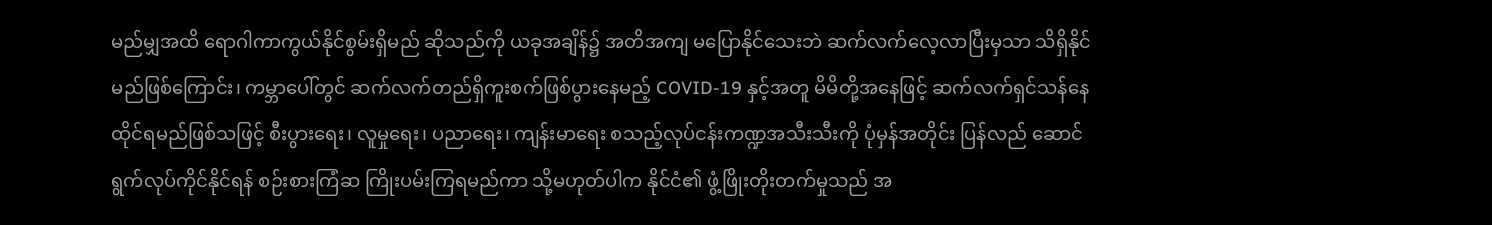မည်မျှအထိ ရောဂါကာကွယ်နိုင်စွမ်းရှိမည် ဆိုသည်ကို ယခုအချိန်၌ အတိအကျ မပြောနိုင်သေးဘဲ ဆက်လက်လေ့လာပြီးမှသာ သိရှိနိုင်မည်ဖြစ်ကြောင်း၊ ကမ္ဘာပေါ်တွင် ဆက်လက်တည်ရှိကူးစက်ဖြစ်ပွားနေမည့် COVID-19 နှင့်အတူ မိမိတို့အနေဖြင့် ဆက်လက်ရှင်သန်နေထိုင်ရမည်ဖြစ်သဖြင့် စီးပွားရေး၊ လူမှုရေး၊ ပညာရေး၊ ကျန်းမာရေး စသည့်လုပ်ငန်းကဏ္ဍအသီးသီးကို ပုံမှန်အတိုင်း ပြန်လည် ဆောင်ရွက်လုပ်ကိုင်နိုင်ရန် စဉ်းစားကြံဆ ကြိုးပမ်းကြရမည်ကာ သို့မဟုတ်ပါက နိုင်ငံ၏ ဖွံ့ဖြိုးတိုးတက်မှုသည် အ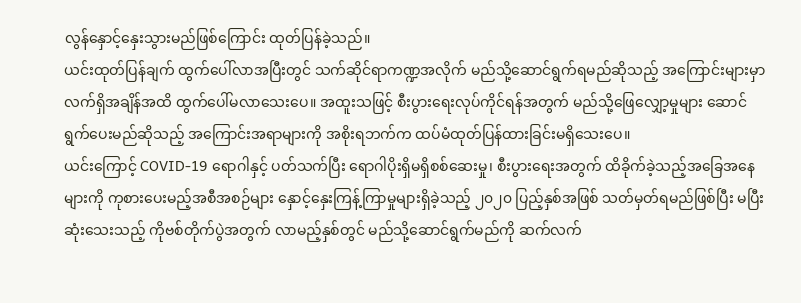လွန်နှောင့်နှေးသွားမည်ဖြစ်ကြောင်း ထုတ်ပြန်ခဲ့သည်။
ယင်းထုတ်ပြန်ချက် ထွက်ပေါ်လာအပြီးတွင် သက်ဆိုင်ရာကဏ္ဍအလိုက် မည်သို့ဆောင်ရွက်ရမည်ဆိုသည့် အကြောင်းများမှာ လက်ရှိအချိန်အထိ ထွက်ပေါ်မလာသေးပေ။ အထူးသဖြင့် စီးပွားရေးလုပ်ကိုင်ရန်အတွက် မည်သို့ဖြေလျှော့မှုများ ဆောင်ရွက်ပေးမည်ဆိုသည့် အကြောင်းအရာများကို အစိုးရဘက်က ထပ်မံထုတ်ပြန်ထားခြင်းမရှိသေးပေ။
ယင်းကြောင့် COVID-19 ရောဂါနှင့် ပတ်သက်ပြီး ရောဂါပိုးရှိမရှိစစ်ဆေးမှု၊ စီးပွားရေးအတွက် ထိခိုက်ခဲ့သည့်အခြေအနေများကို ကုစားပေးမည့်အစီအစဉ်များ နှောင့်နှေးကြန့်ကြာမှုများရှိခဲ့သည့် ၂၀၂၀ ပြည့်နှစ်အဖြစ် သတ်မှတ်ရမည်ဖြစ်ပြီး မပြီးဆုံးသေးသည့် ကိုဗစ်တိုက်ပွဲအတွက် လာမည့်နှစ်တွင် မည်သို့ဆောင်ရွက်မည်ကို ဆက်လက်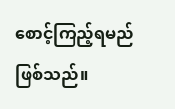စောင့်ကြည့်ရမည် ဖြစ်သည်။